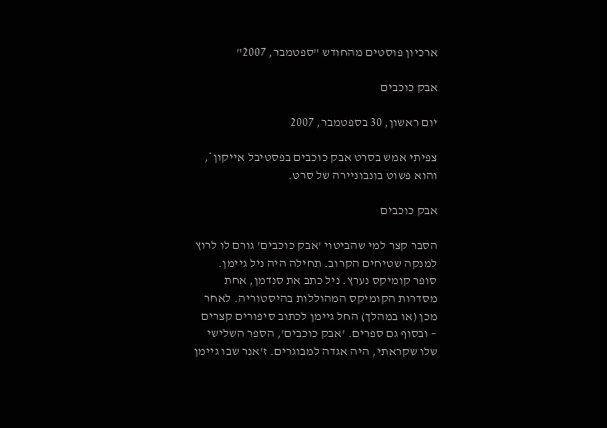ארכיון פוסטים מהחודש "ספטמבר, 2007"

אבק כוכבים

יום ראשון, 30 בספטמבר, 2007

צפיתי אמש בסרט אבק כוכבים בפסטיבל אייקון*, והוא פשוט בונבוניירה של סרט.

אבק כוכבים

הסבר קצר למי שהביטוי 'אבק כוכבים' גורם לו לרוץ למנקה שטיחים הקרוב. תחילה היה ניל גיימן. סופר קומיקס נערץ. ניל כתב את סנדמן, אחת מסדרות הקומיקס המהוללות בהיסטוריה. לאחר מכן (או במהלך) החל גיימן לכתוב סיפורים קצרים – ובסוף גם ספרים. 'אבק כוכבים', הספר השלישי שלו שקראתי, היה אגדה למבוגרים. ז'אנר שבו גיימן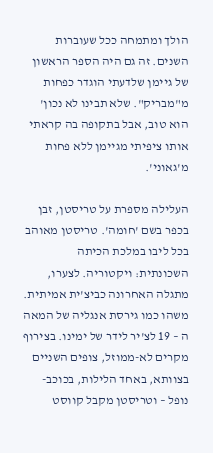הולך ומתמחה ככל שעוברות השנים. זה גם היה הספר הראשון של גיימן שלדעתי הוגדר כפחות מ"מבריק". שלא תבינו לא נכון' הוא טוב, אבל בתקופה בה קראתי אותו ציפיתי מגיימן ללא פחות מ'גאוני'.

העלילה מספרת על טריסטן, זבן בכפר בשם 'חומה'. טריסטן מאוהב בכל ליבו במלכת הכיתה השכונתית: ויקטוריה. לצערו, מתגלה האחרונה כביצ'ית אמיתית. משהו כמו גירסת אנגליה של המאה ה – 19 לצ'יר לידר של ימינו. בצירוף מקרים לא-ממוזל, צופים השניים בצוותא, באחד הלילות, בכוכב-נופל – וטריסטן מקבל קווסט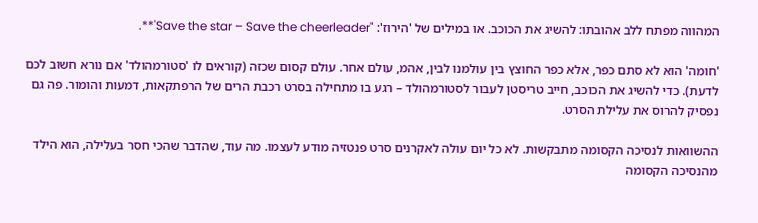המהווה מפתח ללב אהובתו: להשיג את הכוכב. או במילים של 'הירוז': "Save the star – Save the cheerleader'**.

'חומה' הוא לא סתם כפר, אלא כפר החוצץ בין עולמנו לבין, אהמ, עולם אחר. עולם קסום שכזה (קוראים לו 'סטורמהולד' אם נורא חשוב לכם לדעת). כדי להשיג את הכוכב, חייב טריסטן לעבור לסטורמהולד – רגע בו מתחילה בסרט רכבת הרים של הרפתקאות, דמעות והומור. פה גם נפסיק להרוס את עלילת הסרט.

ההשוואות לנסיכה הקסומה מתבקשות. לא כל יום עולה לאקרנים סרט פנטזיה מודע לעצמו. מה עוד, שהדבר שהכי חסר בעלילה, הוא הילד מהנסיכה הקסומה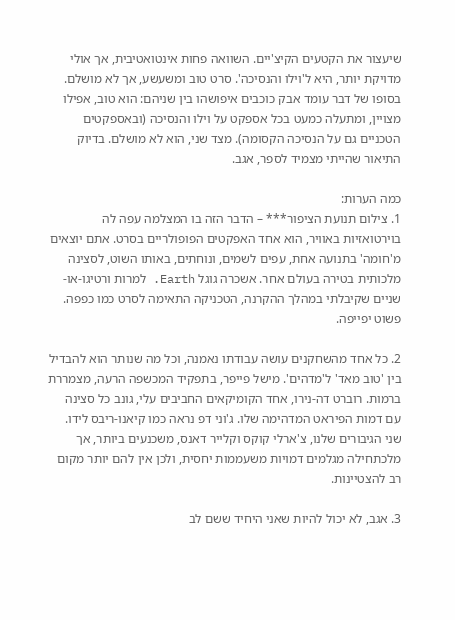שיעצור את הקטעים הקיצ'יים. השוואה פחות אינטואטיבית, אך אולי מדויקת יותר, היא ל'וילו והנסיכה'. סרט טוב ומשעשע, אך לא מושלם. בסופו של דבר עומד אבק כוכבים איפושהו בין שניהם: הוא טוב, אפילו מצויין, ומתעלה כמעט בכל אספקט על וילו והנסיכה (ובאספקטים הטכניים גם על הנסיכה הקסומה). מצד שני, הוא לא מושלם. בדיוק התיאור שהייתי מצמיד לספר, אגב.

כמה הערות:
1. צילום תנועת הציפור*** – הדבר הזה בו המצלמה עפה לה בוירטואזיות באוויר, הוא אחד האפקטים הפופולריים בסרט. אתם יוצאים מ'חומה' בתנועה אחת, עפים לשמים, ונוחתים, באותו השוט, לסצינה מלכותית בטירה בעולם אחר. אשכרה גוגל Earth. למרות ורטיגו-או-שניים שקיבלתי במהלך ההקרנה, הטכניקה התאימה לסרט כמו כפפה. פשוט יפייפה.

2. כל אחד מהשחקנים עושה עבודתו נאמנה, וכל מה שנותר הוא להבדיל בין 'טוב מאד' ל'מדהים'. מישל פייפר, בתפקיד המכשפה הרעה, מצמררת ברמות. רוברט דה-נירו, אחד הקומיקאים החביבים עלי, גונב כל סצינה עם דמות הפיראט המדהימה שלו. ג'וני דפ נראה כמו קיאנו-ריבס לידו. שני הגיבורים שלנו, צ'ארלי קוקס וקלייר דאנס, משכנעים ביותר, אך מלכתחילה מגלמים דמויות משעממות יחסית, ולכן אין להם יותר מקום רב להצטיינות.

3. אגב, לא יכול להיות שאני היחיד ששם לב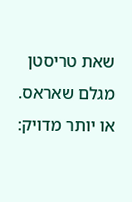שאת טריסטן מגלם שאראס. או יותר מדויק: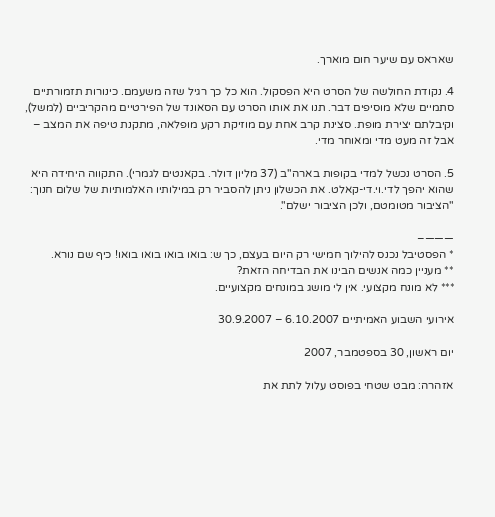שאראס עם שיער חום מוארך.

4. נקודת החולשה של הסרט היא הפסקול. הוא כל כך רגיל שזה משעמם. כינורות תזמורתיים סתמיים שלא מוסיפים דבר. תנו את אותו הסרט עם הסאונד של הפירטיים מהקריביים (למשל), וקיבלתם יצירת מופת. סצינת קרב אחת עם מוזיקת רקע מופלאה, מתקנת טיפה את המצב – אבל זה מעט מדי ומאוחר מדי.

5. הסרט נכשל למדי בקופות בארה"ב (37 מליון דולר. בקאנטים לגמרי). התקווה היחידה היא שהוא יהפך לדי.וי.די-קאלט. את הכשלון ניתן להסביר רק במילותיו האלמותיות של שלום חנוך: "הציבור מטומטם, ולכן הציבור ישלם".

———–
* הפסטיבל נכנס להילוך חמישי רק היום בעצם, כך ש: בואו בואו בואו בואו! כיף שם נורא.
** מעניין כמה אנשים הבינו את הבדיחה הזאת?
*** לא מונח מקצועי. אין לי מושג במונחים מקצועיים.

אירועי השבוע האמיתיים 6.10.2007 – 30.9.2007

יום ראשון, 30 בספטמבר, 2007

אזהרה: מבט שטחי בפוסט עלול לתת את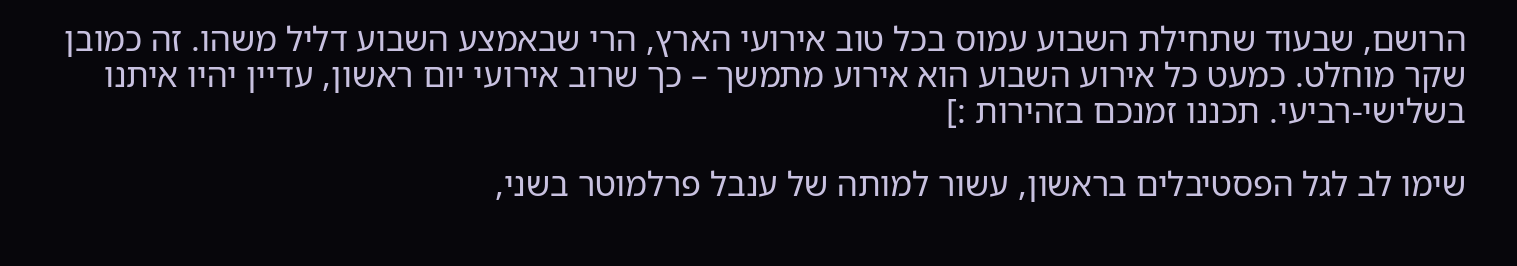הרושם, שבעוד שתחילת השבוע עמוס בכל טוב אירועי הארץ, הרי שבאמצע השבוע דליל משהו. זה כמובן שקר מוחלט. כמעט כל אירוע השבוע הוא אירוע מתמשך – כך שרוב אירועי יום ראשון, עדיין יהיו איתנו בשלישי-רביעי. תכננו זמנכם בזהירות :]

שימו לב לגל הפסטיבלים בראשון, עשור למותה של ענבל פרלמוטר בשני,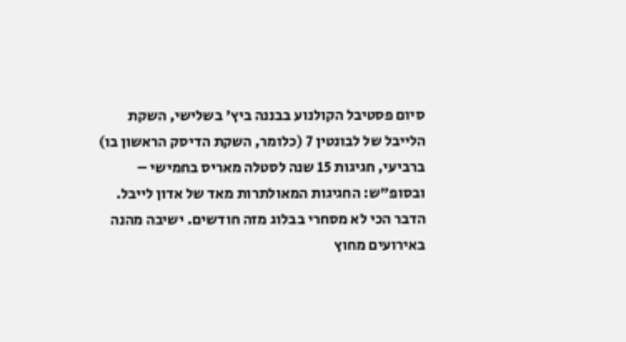סיום פסטיבל הקולנוע בבננה ביץ' בשלישי, השקת הלייבל של לבונטין 7 (כלומר, השקת הדיסק הראשון בו) ברביעי, חגיגות 15 שנה לסטלה מאריס בחמישי – ובסופ"ש: החגיגות המאולתרות מאד של אדון לייבל. הדבר הכי לא מסחרי בבלוג מזה חודשים. ישיבה מהנה באירועים מחוץ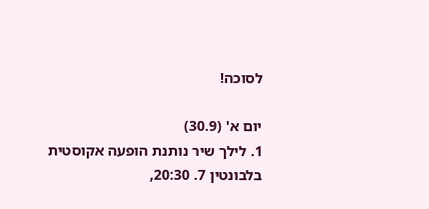לסוכה!

יום א' (30.9)
1. לילך שיר נותנת הופעה אקוסטית בלבונטין 7. 20:30,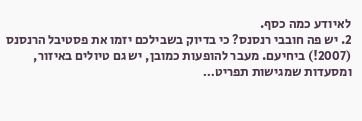לאיודע כמה כסף.
2. יש פה חובבי רנסנס? כי בדיוק בשבילכם יזמו את פסטיבל הרנסנס (2007!) ביחיעם. מעבר להופעות כמובן, יש גם טיולים באיזור, ומסעדות שמגישות תפריט…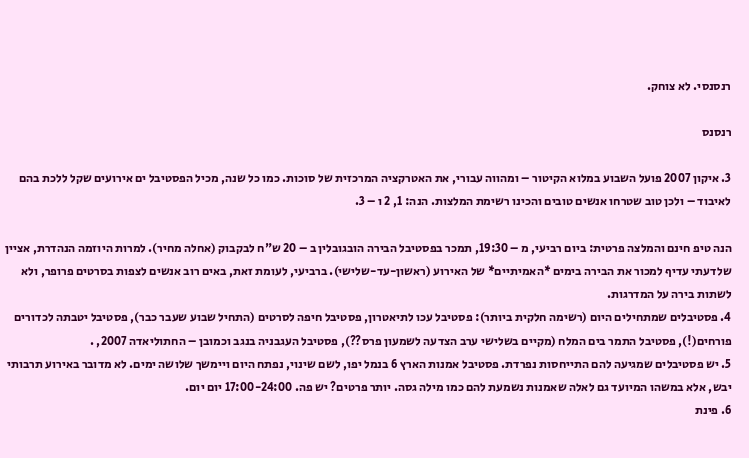רנסנסי. לא צוחק.

רנסנס

3. איקון 2007 פועל השבוע במלוא הקיטור – ומהווה עבורי, את האטרקציה המרכזית של סוכות. כמו כל שנה, מכיל הפסטיבל ים אירועים שקל ללכת בהם לאיבוד – ולכן טוב שטרחו אנשים טובים והכינו רשימת המלצות. הנה: 1, 2 ו – 3.

הנה טיפ חינם והמלצה פרטית: ביום רביעי, מ – 19:30, תמכר בפסטיבל הבירה הובגובלין ב – 20 ש"ח לבקבוק (אחלה מחיר). למרות היוזמה הנהדרת, אציין שלדעתי עדיף למכור את הבירה בימים *האמיתיים* של האירוע (ראשון-עד-שלישי). ברביעי, לעומת זאת, באים רוב אנשים לצפות בסרטים פרופר, ולא לשתות בירה על המדרגות.
4. פסטיבלים שמתחילים היום (רשימה חלקית ביותר): פסטיבל עכו לתיאטרון, פסטיבל חיפה לסרטים (התחיל שבוע שעבר כבר), פסטיבל יטבתה לכדורים פורחים(!), פסטיבל התמר בים המלח (מקיים בשלישי ערב הצדעה לשמעון פרס??), פסטיבל העגבניה בנגב וכמובן – החתוליאדה 2007, .
5. יש פסטיבלים שמגיעה להם התייחסות נפרדת. פסטיבל אמנות הארץ 6 בנמל יפו, לשם שינוי, נפתח היום ויימשך שלושה ימים. לא מדובר באירוע תרבותי יבש, אלא במשהו המיועד גם לאלה שאמנות נשמעת להם כמו מילה גסה. יותר פרטים? יש פה. 17:00-24:00 יום יום.
6. פינת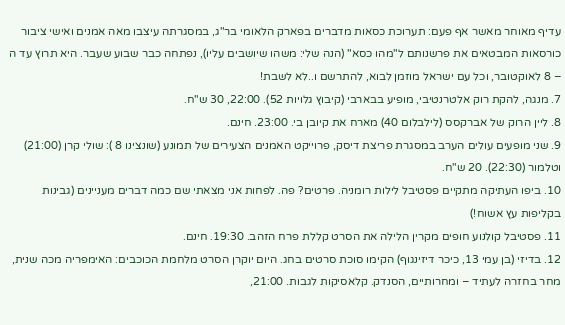עדיף מאוחר מאשר אף פעם: תערוכת כסאות מדברים בפארק הלאומי בר"ג, במסגרתה עיצבו מאה אמנים ואישי ציבור כורסאות המבטאים את פרשנותם ל"מהו כסא" (הנה שלי: משהו שיושבים עליו), נפתחה כבר שבוע שעבר. היא תרוץ עד ה – 8 לאוקטובר, וכל עם ישראל מוזמן לבוא, להתרשם ו..לא לשבת!
7. מנגה, להקת רוק אלטרנטיבי, מופיע בבארבי (קיבוץ גלויות 52). 22:00, 30 ש"ח.
8. ליין הרוק של אברקסס (לילבלום 40) מארח את קיובן בי. 23:00. חינם.
9. שני מופעים עולים הערב במסגרת פריצת דיסק, פרוייקט האמנים הצעירים של תמונע (שונצינו 8 ): שולי קרן (21:00) וטלמור (22:30). 20 ש"ח.
10. ביפו העתיקה מתקיים פסטיבל לילות רומניה. פרטים? פה. לפחות אני מצאתי שם כמה דברים מעניינים (גבינות בקליפות עץ אשוח!)
11. פסטיבל קולנוע חופים מקרין הלילה את הסרט קללת פרח הזהב. 19:30. חינם.
12. בדיזי (בן עמי 13, כיכר דיזינגוף) הקימו סוכת סרטים בחג. היום יוקרן הסרט מלחמת הכוכבים: האימפריה מכה שנית, מחר בחזרה לעתיד – ומחרותיים, הסנדק. קלאסיקות לגבות. 21:00,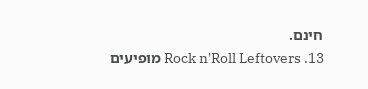חינם.
13. Rock n'Roll Leftovers מופיעים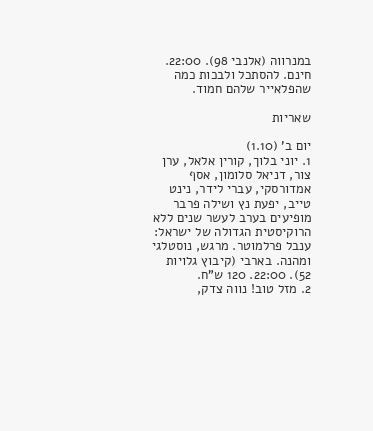במנרווה (אלנבי 98). 22:00. חינם. להסתכל ולבכות כמה שהפלאייר שלהם חמוד.

שאריות

יום ב' (1.10)
1. יוני בלוך, קורין אלאל, ערן צור, דניאל סלומון, אסף אמדורסקי, עברי לידר, נינט טייב, יפעת נץ ושילה פרבר מופיעים בערב לעשר שנים ללא הרוקיסטית הגדולה של ישראל: ענבל פרלמוטר. מרגש, נוסטלגי ומהנה. בארבי (קיבוץ גלויות 52). 22:00. 120 ש"ח.
2. מזל טוב! נווה צדק,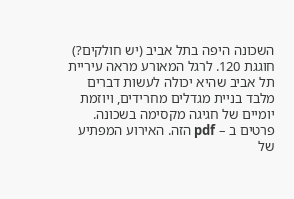השכונה היפה בתל אביב (יש חולקים?) חוגגת 120. לרגל המאורע מראה עיריית תל אביב שהיא יכולה לעשות דברים מלבד בניית מגדלים מחרידים, ויוזמת יומיים של חגיגה מקסימה בשכונה. פרטים ב – pdf הזה. האירוע המפתיע של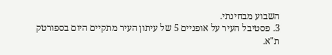השבוע מבחינתי.
3. פסטיבל העיר על אופניים 5 של עיתון העיר מתקיים היום בספורטק ת"א.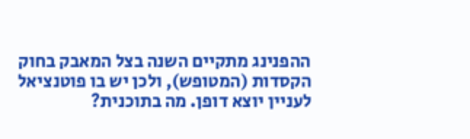ההפנינג מתקיים השנה בצל המאבק בחוק הקסדות (המטופש), ולכן יש בו פוטנציאל לעניין יוצא דופן. מה בתוכנית?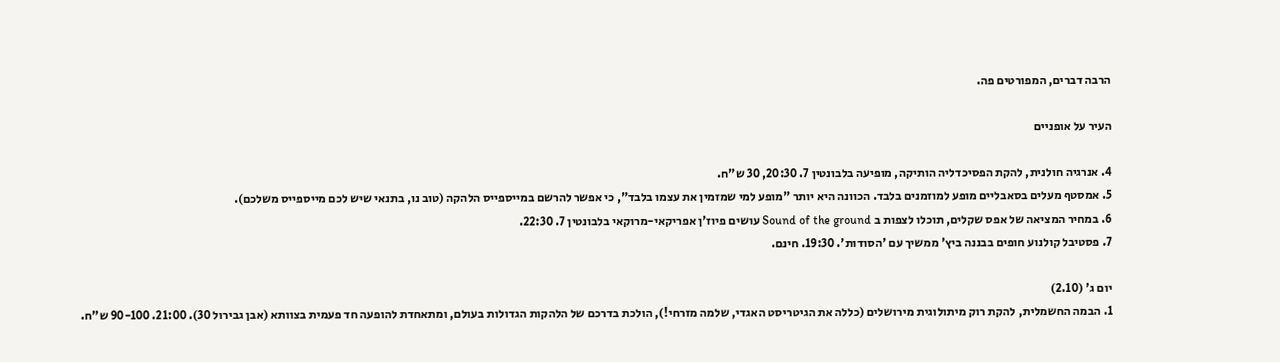הרבה דברים, המפורטים פה.

העיר על אופניים

4. אנרגיה חולנית, להקת הפסיכדליה הותיקה, מופיעה בלבונטין 7. 20:30, 30 ש"ח.
5. אמסטף מעלים בסאבליים מופע למוזמנים בלבד. הכוונה היא יותר "מופע למי שמזמין את עצמו בלבד", כי אפשר להרשם במייספייס הלהקה (טוב נו, בתנאי שיש לכם מייספייס משלכם).
6. במחיר המציאה של אפס שקלים, תוכלו לצפות ב Sound of the ground עושים פיוז'ן אפריקאי-מרוקאי בלבונטין 7. 22:30.
7. פסטיבל קולנוע חופים בבננה ביץ' ממשיך עם 'הסודות'. 19:30. חינם.

יום ג' (2.10)
1. הבמה החשמלית, להקת רוק מיתולוגית מירושלים (כללה את הגיטריסט האגדי, שלמה מזרחי!), הולכת בדרכם של הלהקות הגדולות בעולם, ומתאחדת להופעה חד פעמית בצוותא (אבן גבירול 30). 21:00. 90-100 ש"ח.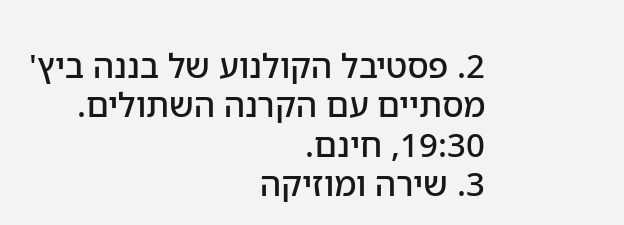2. פסטיבל הקולנוע של בננה ביץ' מסתיים עם הקרנה השתולים. 19:30, חינם.
3. שירה ומוזיקה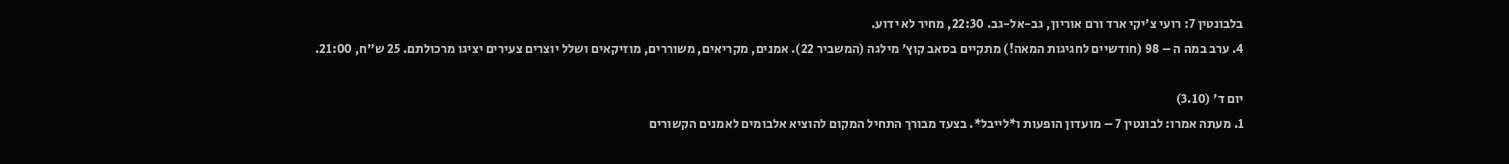בלבונטין 7: רועי צ'יקי ארד ורם אוריון, גב-אל-גב. 22:30, מחיר לא ידוע.
4. ערב במה ה – 98 (חודשיים לחגיגות המאה!) מתקיים בסאב קוץ' מילגה (המשביר 22). אמנים, מקריאים, משוררים, מוזיקאים ושלל יוצרים צעירים יציגו מרכולתם. 25 ש"ח, 21:00.

יום ד' (3.10)
1. מעתה אמרו: לבונטין 7 – מועדון הופעות ו*לייבל*. בצעד מבורך התחיל המקום להוציא אלבומים לאמנים הקשורים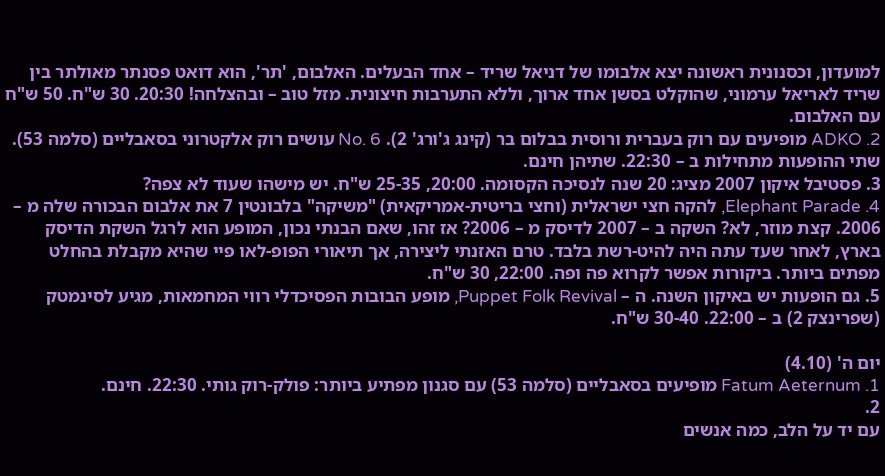למועדון, וכסנונית ראשונה יצא אלבומו של דניאל שריד – אחד הבעלים. האלבום, 'תר', הוא דואט פסנתר מאולתר בין שריד לאריאל ערמוני, שהוקלט בסשן אחד ארוך, וללא התערבות חיצונית. מזל טוב – ובהצלחה! 20:30. 30 ש"ח. 50 ש"ח עם האלבום.
2. ADKO מופיעים עם רוק בעברית ורוסית בבלום בר (קינג ג'ורג' 2). No. 6 עושים רוק אלקטרוני בסאבליים (סלמה 53). שתי ההופעות מתחילות ב – 22:30. שתיהן חינם.
3. פסטיבל איקון 2007 מציג: 20 שנה לנסיכה הקסומה. 20:00, 25-35 ש"ח. יש מישהו שעוד לא צפה?
4. Elephant Parade, להקה חצי ישראלית (וחצי בריטית-אמריקאית) "משיקה" בלבונטין 7 את אלבום הבכורה שלה מ – 2006. קצת מוזר, לא? השקה ב – 2007 לדיסק מ – 2006? אז זהו, שאם הבנתי נכון, המופע הוא לרגל השקת הדיסק בארץ, לאחר שעד עתה היה להיט-רשת בלבד. טרם האזנתי ליצירה, אך תיאורי הפופ-לאו פיי שהיא מקבלת בהחלט מפתים ביותר. ביקורות אפשר לקרוא פה ופה. 22:00, 30 ש"ח.
5. גם הופעות יש באיקון השנה. ה – Puppet Folk Revival, מופע הבובות הפסיכדלי רווי המחמאות, מגיע לסינמטק (שפרינצק 2) ב – 22:00. 30-40 ש"ח.

יום ה' (4.10)
1. Fatum Aeternum מופיעים בסאבליים (סלמה 53) עם סגנון מפתיע ביותר: פולק-רוק גותי. 22:30. חינם.
2.
עם יד על הלב, כמה אנשים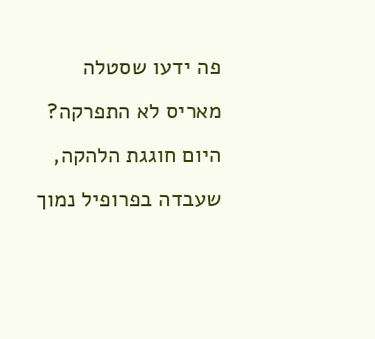פה ידעו שסטלה מאריס לא התפרקה? היום חוגגת הלהקה, שעבדה בפרופיל נמוך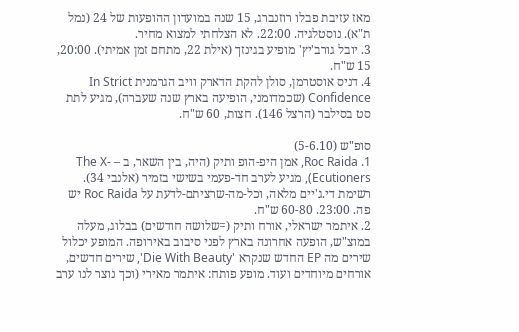מאז עזיבת פבלו רוזנברג, 15 שנה במועדון ההופעות של 24 (נמל ת"א). נוסטלגיה. 22:00. לא הצלחתי למצוא מחיר.
3. יובל גורב'יץ' מופיע בגינזך (אילת 22, מתחם זמן אמיתי). 20:00, 15 ש"ח.
4. דניס אוסטרמן, סולן להקת הדארק וויב הגרמנית In Strict Confidence (שכמדומני, הופיעה בארץ שנה שעברה), מגיע לתת סט בסילבר (הרצל 146). חצות, 60 ש"ח.

סופ"ש (5-6.10)
1. Roc Raida, אמן היפ-הופ ותיק (היה, בין השאר, ב – The X-Ecutioners), מגיע לערב חד-פעמי בשישי בזמיר (אלנבי 34). רשימת די.ג'יים מלאה, וכל-מה-שרציתם-לדעת על Roc Raida יש פה. 23:00. 60-80 ש"ח.
2. איתמר ישראלי, אורח ותיק (=שלושה חודשים) בבלוג, מעלה במוצ"ש, הופעה אחרונה בארץ לפני סיבוב באירופה. המופע יכלול שירים מה EP החדש שנקרא 'Die With Beauty', שירים חדשים, אורחים מיוחדים ועוד. מופע פותח: איתמר מאירי (וכך נוצר לנו ערב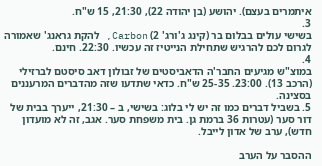איתמרים בעצם). יהושע (בן יהודה 22), 21:30, 15 ש"ח.
3.
בשישי עולים בבלום בר (קינג ג'ורג' 2) Carbon, להקת גראנג' שאמורה לגרום לכם להרגיש שתחילת הנייטיז זה עכשיו. 22:30. חינם.
4.
במוצ"ש מגיעים החבר'ה הדאביסטים של זבולון דאב סיסטם לברזילי (הרכב 13). 23:00. 25-35 ש"ח. כדאי שתדעו שזה מהדברים המרעננים בסצינה.
5. בשביל דברים כמו זה יש לי בלוג: בשישי, ב – 21:30, ייערך בבית של דור סער (עטרות 36 ברמת גן. בית משפחת סער. אגב, זה לא מועדון חדש), ערב של אדון לייבל.

ההסבר על הערב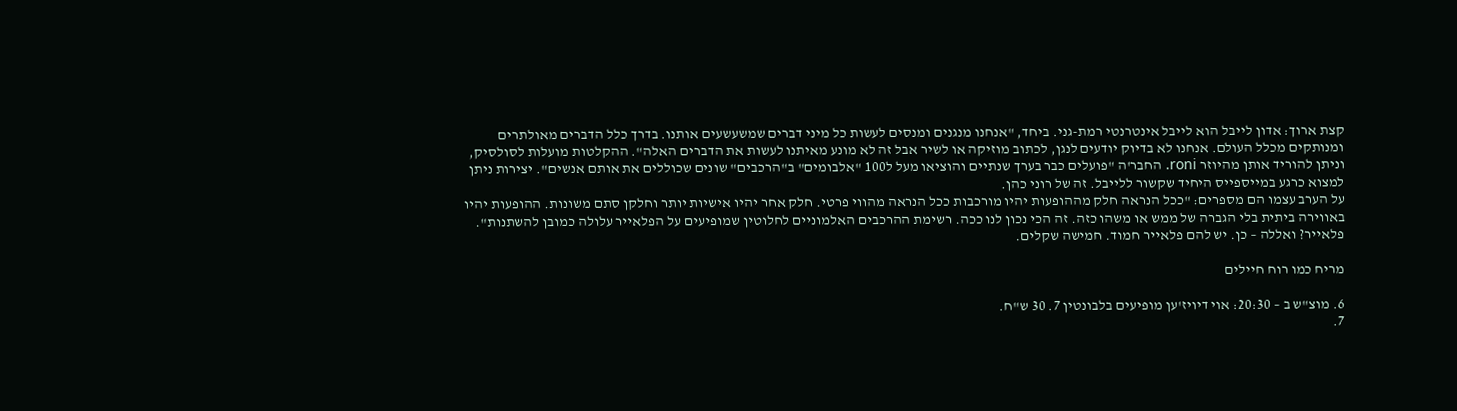קצת ארוך: אדון לייבל הוא לייבל אינטרנטי רמת-גני. ביחד, "אנחנו מנגנים ומנסים לעשות כל מיני דברים שמשעשעים אותנו. בדרך כלל הדברים מאולתרים ומנותקים מכלל העולם. אנחנו לא בדיוק יודעים לנגן, לכתוב מוזיקה או לשיר אבל זה לא מונע מאיתנו לעשות את הדברים האלה". ההקלטות מועלות לסולסיק, וניתן להוריד אותן מהיוזר roni. החבר'ה "פועלים כבר בערך שנתיים והוציאו מעל ל100 "אלבומים" ב"הרכבים" שונים שכוללים את אותם אנשים". יצירות ניתן למצוא כרגע במייספייס היחיד שקשור ללייבל. זה של רוני כהן.
על הערב עצמו הם מספרים: "ככל הנראה חלק מההופעות יהיו מורכבות ככל הנראה מהווי פרטי. חלק אחר יהיו אישיות יותר וחלקן סתם משונות. ההופעות יהיו באווירה ביתית בלי הגברה של ממש או משהו כזה. זה הכי נכון לנו ככה. רשימת ההרכבים האלמוניים לחלוטין שמופיעים על הפלאייר עלולה כמובן להשתנות". פלאייר? ואללה – כן. יש להם פלאייר חמוד. חמישה שקלים.

מריח כמו רוח חיילים

6. מוצ"ש ב – 20:30: אוי דיויז'ען מופיעים בלבונטין 7. 30 ש"ח.
7.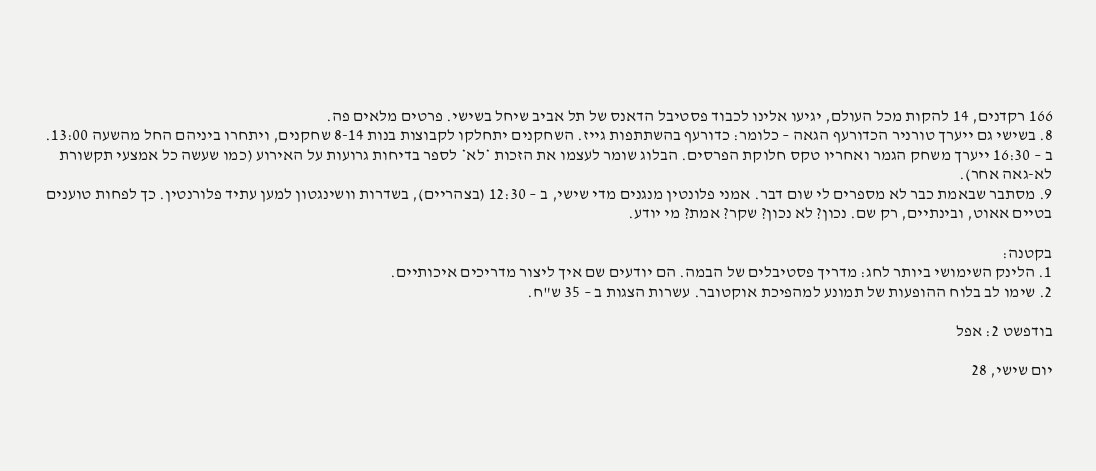166 רקדנים, 14 להקות מכל העולם, יגיעו אלינו לכבוד פסטיבל הדאנס של תל אביב שיחל בשישי. פרטים מלאים פה.
8. בשישי גם ייערך טורניר הכדורעף הגאה – כלומר: כדורעף בהשתתפות גייז. השחקנים יתחלקו לקבוצות בנות 8-14 שחקנים, ויתחרו ביניהם החל מהשעה 13:00. ב – 16:30 ייערך משחק הגמר ואחריו טקס חלוקת הפרסים. הבלוג שומר לעצמו את הזכות *לא* לספר בדיחות גרועות על האירוע (כמו שעשה כל אמצעי תקשורת לא-גאה אחר).
9. מסתבר שבאמת כבר לא מספרים לי שום דבר. אמני פלונטין מנגנים מדי שישי, ב – 12:30 (בצהריים), בשדרות וושינגטון למען עתיד פלורנטין. כך לפחות טוענים בטיים אאוט, ובינתיים, רק שם. נכון? לא נכון? שקר? אמת? מי יודע.

בקטנה:
1. הלינק השימושי ביותר לחג: מדריך פסטיבלים של הבמה. הם יודעים שם איך ליצור מדריכים איכותיים.
2. שימו לב בלוח ההופעות של תמונע למהפיכת אוקטובר. עשרות הצגות ב – 35 ש"ח.

בודפשט 2: אפל

יום שישי, 28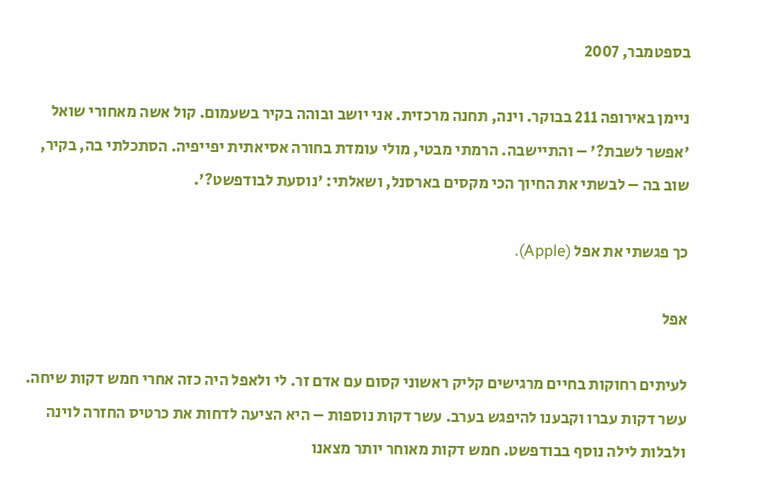בספטמבר, 2007

ניימן באירופה 211 בבוקר. וינה, תחנה מרכזית. אני יושב ובוהה בקיר בשעמום. קול אשה מאחורי שואל 'אפשר לשבת?' – והתיישבה. הרמתי מבטי, מולי עומדת בחורה אסיאתית יפייפיה. הסתכלתי בה, בקיר, שוב בה – לבשתי את החיוך הכי מקסים בארסנל, ושאלתי: 'נוסעת לבודפשט?'.

כך פגשתי את אפל (Apple).

אפל

לעיתים רחוקות בחיים מרגישים קליק ראשוני קסום עם אדם זר. לי ולאפל היה כזה אחרי חמש דקות שיחה. עשר דקות עברו וקבענו להיפגש בערב. עשר דקות נוספות – היא הציעה לדחות את כרטיס החזרה לוינה ולבלות לילה נוסף בבודפשט. חמש דקות מאוחר יותר מצאנו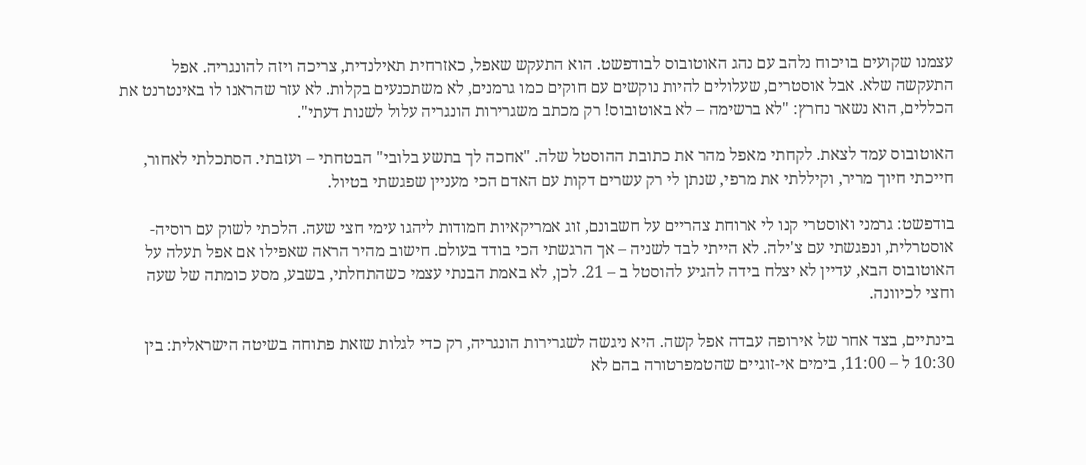עצמנו שקועים בויכוח נלהב עם נהג האוטובוס לבודפשט. הוא התעקש שאפל, כאזרחית תאילנדית, צריכה ויזה להונגריה. אפל התעקשה שלא. אבל אוסטרים, שעלולים להיות נוקשים עם חוקים כמו גרמנים, לא משתכנעים בקלות. לא עזר שהראנו לו באינטרנט את הכללים, הוא נשאר נחרץ: "לא ברשימה – לא באוטובוס! רק מכתב משגרירות הונגריה עלול לשנות דעתי".

האוטובוס עמד לצאת. לקחתי מאפל מהר את כתובת ההוסטל שלה. "אחכה לך בתשע בלובי" הבטחתי – ועזבתי. הסתכלתי לאחור, חייכתי חיוך מריר, וקיללתי את מרפי, שנתן לי רק עשרים דקות עם האדם הכי מעניין שפגשתי בטיול.

בודפשט: גרמני ואוסטרי קנו לי ארוחת צהריים על חשבונם, זוג אמריקאיות חמודות ליהגו עימי חצי שעה. הלכתי לשוק עם רוסיה-אוסטרלית, ונפגשתי עם צ'ילה. לא הייתי לבד לשניה – אך הרגשתי הכי בודד בעולם. חישוב מהיר הראה שאפילו אם אפל תעלה על האוטובוס הבא, עדיין לא יצלח בידה להגיע להוסטל ב – 21. לכן, לא באמת הבנתי עצמי כשהתחלתי, בשבע, מסע כומתה של שעה וחצי לכיוונה.

בינתיים, בצד אחר של אירופה עבדה אפל קשה. היא ניגשה לשגרירות הונגריה, רק כדי לגלות שזאת פתוחה בשיטה הישראלית: בין 10:30 ל – 11:00, בימים אי-זוגיים שהטמפרטורה בהם לא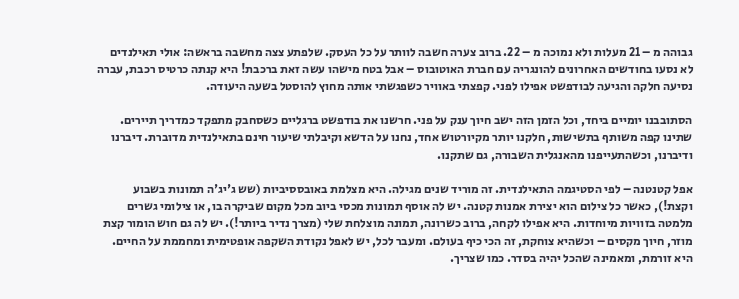גבוהה מ – 21 מעלות ולא נמוכה מ – 22. ברוב צערה חשבה לוותר על כל העסק. שלפתע צצה מחשבה בראשה: אולי תאילנדים לא נסעו בחודשים האחרונים להונגריה עם חברת האוטובוס – אבל בטח מישהו עשה זאת ברכבת! היא קנתה כרטיס רכבת, עברה נסיעה חלקה והגיעה לבודפשט אפילו לפני. קפצתי באוויר כשפגשתי אותה מחוץ להוסטל בשעה היעודה.

הסתובבנו יומיים ביחד, וכל הזמן הזה ישב חיוך ענק על פני. חרשנו את בודפשט ברגליים כשסחבק מתפקד כמדריך תיירים. שתינו קפה משותף בתשישות, חלקנו יותר מקיורטוש אחד, נחנו על הדשא וקיבלתי שיעור חינם בתאילנדית מדוברת. דיברנו ודיברנו, וכשהתעייפנו מהאנגלית השבורה, גם שתקנו.

אפל קטנטנה – לפי הסטיגמה התאילנדית. זה מוריד שנים מגילה. היא מצלמת באובססיביות (שש ג'יג'ה תמונות בשבוע וקצת!), כאשר כל צילום הוא יצירת אמנות קטנה. יש לה אוסף תמונות מכסי ביוב מכל מקום שביקרה בו, או צילומי גשרים מלמטה בזוויות מיוחדות. היא אפילו לקחה, ברוב כשרונה, תמונה מוצלחת שלי (מצרך נדיר ביותר!). יש לה גם חוש הומור קצת מוזר, חיוך מקסים – וכשהיא צוחקת, זה הכי כיף בעולם. ומעבר לכל, יש לאפל נקודת השקפה אופטימית ומחממת על החיים. היא זורמת, ומאמינה שהכל יהיה בסדר. כמו שצריך.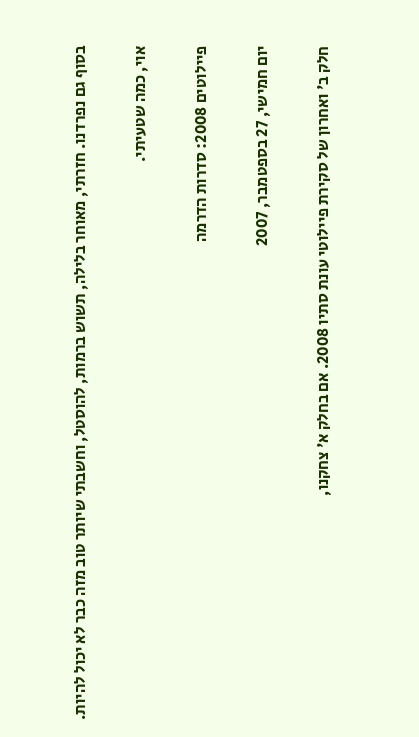בסוף גם נפרדנו. חזרתי, מאוחר בלילה, תשוש ברמות, להוסטל, וחשבתי שיותר טוב מזה כבר לא יכול להיות.

אוי, כמה שטעיתי.

פיילוטים 2008: סדרות הדרמה

יום חמישי, 27 בספטמבר, 2007

חלק ב' ואחרון של סקירת פיילוטי עונת סתיו 2008. אם בחלק א' צחקנו,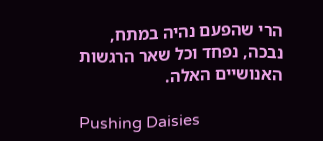הרי שהפעם נהיה במתח, נבכה, נפחד וכל שאר הרגשות האנושיים האלה.

Pushing Daisies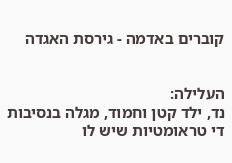קוברים באדמה - גירסת האגדה


העלילה:
נד, ילד קטן וחמוד, מגלה בנסיבות די טראומטיות שיש לו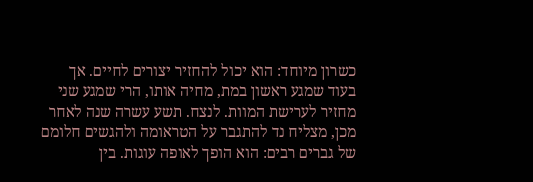כשרון מיוחד: הוא יכול להחזיר יצורים לחיים. אך בעוד שמגע ראשון במת, מחיה אותו, הרי שמגע שני מחזיר לערישת המוות. לנצח. תשע עשרה שנה לאחר מכן, מצליח נד להתגבר על הטראומה ולהגשים חלומם של גברים רבים: הוא הופך לאופה עוגות. בין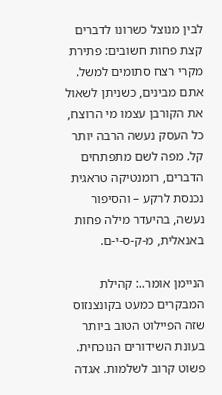לבין מנוצל כשרונו לדברים קצת פחות חשובים: פתירת מקרי רצח סתומים למשל. אתם מבינים, כשניתן לשאול את הקורבן עצמו מי הרוצח, כל העסק נעשה הרבה יותר קל. מפה לשם מתפתחים הדברים, רומנטיקה טראגית נכנסת לרקע – והסיפור נעשה, בהיעדר מילה פחות באנאלית, מ-ק-ס-י-ם.

הניימן אומר..: קהילת המבקרים כמעט בקונצנזוס שזה הפיילוט הטוב ביותר בעונת השידורים הנוכחית. פשוט קרוב לשלמות. אגדה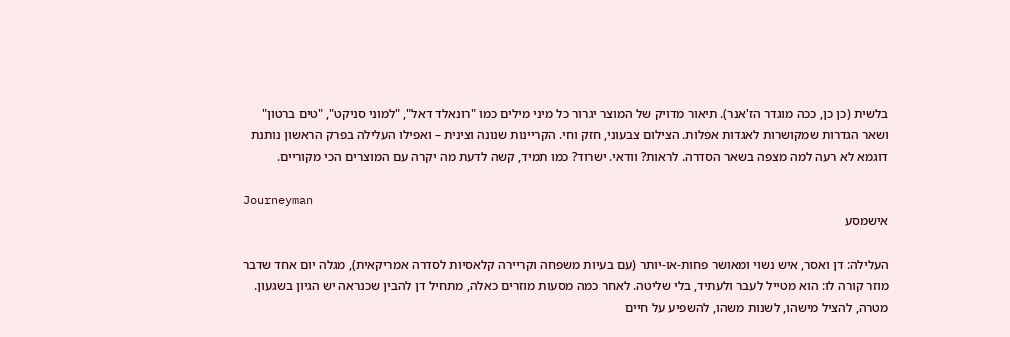בלשית (כן כן, ככה מוגדר הז'אנר). תיאור מדויק של המוצר יגרור כל מיני מילים כמו "רונאלד דאל", "למוני סניקט", "טים ברטון" ושאר הגדרות שמקושרות לאגדות אפלות. הצילום צבעוני, חזק וחי. הקריינות שנונה וצינית – ואפילו העלילה בפרק הראשון נותנת דוגמא לא רעה למה מצפה בשאר הסדרה. לראות? וודאי. ישרוד? כמו תמיד, קשה לדעת מה יקרה עם המוצרים הכי מקוריים.

Journeyman
אישמסע

העלילה: דן ואסר, איש נשוי ומאושר פחות-או-יותר (עם בעיות משפחה וקריירה קלאסיות לסדרה אמריקאית), מגלה יום אחד שדבר מוזר קורה לו: הוא מטייל לעבר ולעתיד, בלי שליטה. לאחר כמה מסעות מוזרים כאלה, מתחיל דן להבין שכנראה יש הגיון בשגעון. מטרה, להציל מישהו, לשנות משהו, להשפיע על חיים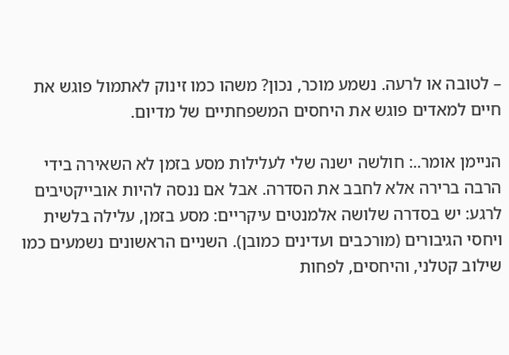– לטובה או לרעה. נשמע מוכר, נכון? משהו כמו זינוק לאתמול פוגש את חיים למאדים פוגש את היחסים המשפחתיים של מדיום.

הניימן אומר..: חולשה ישנה שלי לעלילות מסע בזמן לא השאירה בידי הרבה ברירה אלא לחבב את הסדרה. אבל אם ננסה להיות אובייקטיבים לרגע: יש בסדרה שלושה אלמנטים עיקריים: מסע בזמן, עלילה בלשית ויחסי הגיבורים (מורכבים ועדינים כמובן). השניים הראשונים נשמעים כמו שילוב קטלני, והיחסים, לפחות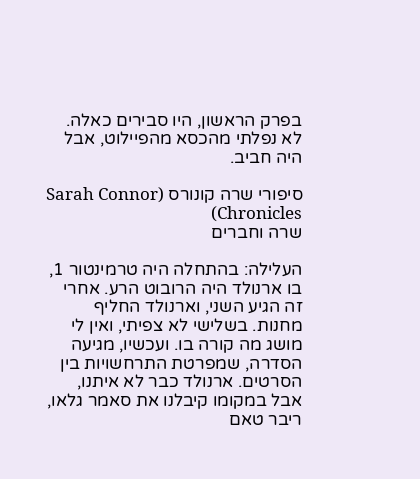בפרק הראשון, היו סבירים כאלה. לא נפלתי מהכסא מהפיילוט, אבל היה חביב.

סיפורי שרה קונורס (Sarah Connor Chronicles)
שרה וחברים

העלילה: בהתחלה היה טרמינטור 1, בו ארנולד היה הרובוט הרע. אחרי זה הגיע השני, וארנולד החליף מחנות. בשלישי לא צפיתי, ואין לי מושג מה קורה בו. ועכשיו, מגיעה הסדרה, שמפרטת התרחשויות בין הסרטים. ארנולד כבר לא איתנו, אבל במקומו קיבלנו את סאמר גלאו, ריבר טאם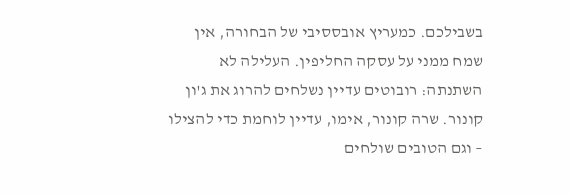בשבילכם. כמעריץ אובססיבי של הבחורה, אין שמח ממני על עסקה החליפין. העלילה לא השתנתה: רובוטים עדיין נשלחים להרוג את ג'ון קונור. שרה קונור, אימו, עדיין לוחמת כדי להצילו – וגם הטובים שולחים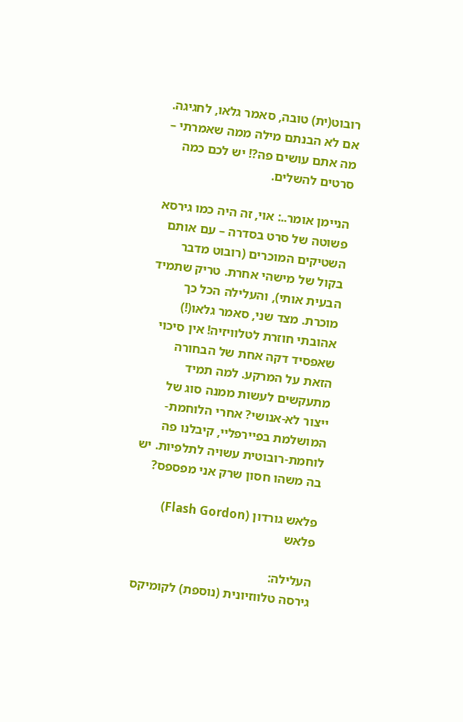רובוט(ית) טובה, סאמר גלאו, לחגיגה. אם לא הבנתם מילה ממה שאמרתי – מה אתם עושים פה?! יש לכם כמה סרטים להשלים.

הניימן אומר..: אוי, זה היה כמו גירסא פשוטה של סרט בסדרה – עם אותם השטיקים המוכרים (רובוט מדבר בקול של מישהי אחרת. טריק שתמיד הבעית אותי), והעלילה הכל כך מוכרת. מצד שני, סאמר גלאו(!) אהובתי חוזרת לטלוויזיה! אין סיכוי שאפסיד דקה אחת של הבחורה הזאת על המרקע. למה תמיד מתעקשים לעשות ממנה סוג של ייצור לא-אנושי? אחרי הלוחמת-המושלמת בפיירפליי, קיבלנו פה לוחמת-רובוטית עשויה לתלפיות. יש בה משהו חסון שרק אני מפספס?

פלאש גורדון (Flash Gordon)
פלאש

העלילה:
גירסה טלווזיונית (נוספת) לקומיקס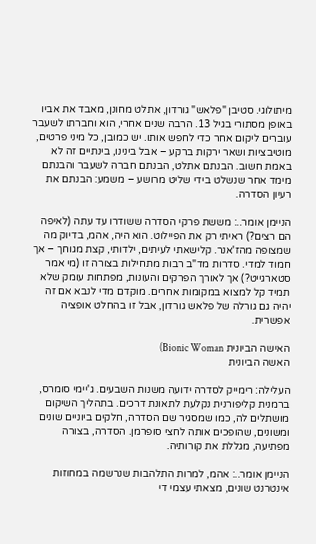מיתולוגי. סטיבן "פלאש" גורדון, אתלט מחונן, מאבד את אביו באופן מסתורי בגיל 13. הרבה שנים אחרי, הוא וחברתו לשעבר עוברים ליקום אחר כדי לחפש אותו. יש כמובן, כל מיני פרטים, מוטיבציות ושאר ירקות ברקע – אבל בינינו, בינתיים זה לא באמת חשוב. הבנתם אתלט, הבנתם חברה לשעבר והבנתם מימד אחר שנשלט בידי שליט מרושע – משמע: הבנתם את רעיון הסדרה.

הניימן אומר..: מששת פרקי הסדרה ששודרו עד עתה (לאיפה הם רצים?) ראיתי רק את הפיילוט. הוא היה, אהמ, בדיוק מה שמצופה מהז'אנר. קלישאתי לעיתים, ילדותי, קצת מגוחך – אך חמוד למדי. סדרות מד"ב רבות מתחילות בצורה זו (מי אמר סטארגייט?) אך לאורך הפרקים והעונות, מפתחות עומק שלא תמיד קל למצוא במקומות אחרים. מוקדם מדי לנבא אם זה יהיה גם גורלה של פלאש גורדון, אבל זו בהחלט אופציה אפשרית.

האישה הביונית Bionic Woman)
האשה הביונית

העלילה: רימייק לסדרה ידועה משנות השבעים. ג'יימי סומרס, ברמנית קליפורנית נקלעת לתאונת דרכים. בתהליך השיקום מושתלים לה, כמו שמסגיר שם הסדרה, חלקים ביוניים שונים ומשונים, שהופכים אותה לחצי סופרמן. הסדרה, בצורה מפתיעה, מגללת את קורותיה.

הניימן אומר..: אהמ, למרות התלהבות שנרשמה במחוזות אינטרנט שונים, מצאתי עצמי די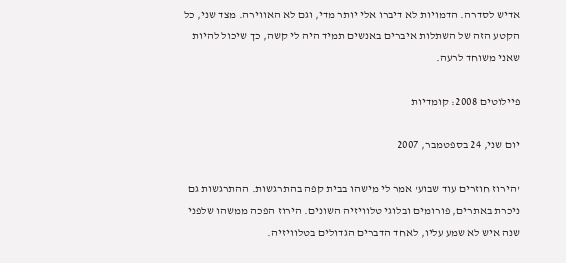אדיש לסדרה. הדמויות לא דיברו אלי יותר מדי, וגם לא האווירה. מצד שני, כל הקטע הזה של השתלות איברים באנשים תמיד היה לי קשה, כך שיכול להיות שאני משוחד לרעה.

פיילוטים 2008: קומדיות

יום שני, 24 בספטמבר, 2007

'הירוז חוזרים עוד שבוע' אמר לי מישהו בבית קפה בהתרגשות. ההתרגשות גם ניכרת באתרים, פורומים ובלוגי טלוויזיה השונים. הירוז הפכה ממשהו שלפני שנה איש לא שמע עליו, לאחד הדברים הגדולים בטלוויזיה.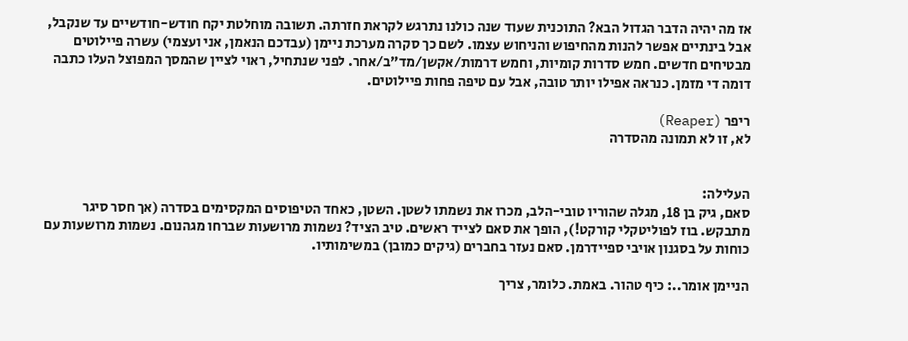אז מה יהיה הדבר הגדול הבא? התוכנית שעוד שנה כולנו נתרגש לקראת חזרתה. תשובה מוחלטת יקח חודש-חודשיים עד שנקבל, אבל בינתיים אפשר להנות מהחיפוש והניחוש עצמו. לשם כך סקרה מערכת ניימן (עבדכם הנאמן, אני ועצמי) עשרה פיילוטים מבטיחים חדשים. חמש סדרות קומיות, וחמש דרמות/אקשן/מד"ב/אחר. לפני שנתחיל, ראוי לציין שהמסך המפוצל העלו כתבה דומה די מזמן. כנראה אפילו יותר טובה, אבל עם טיפה פחות פיילוטים.

ריפר (Reaper)
לא, זו לא תמונה מהסדרה


העלילה:
סאם, גיק בן 18, מגלה שהוריו טובי-הלב, מכרו את נשמתו לשטן. השטן, כאחד הטיפוסים המקסימים בסדרה (אך חסר סיגר מתבקש. בוז לפוליטקלי קורקט!), הופך את סאם לצייד ראשים. טיב הציד? נשמות מרושעות שברחו מגהנום. נשמות מרושעות עם כוחות על בסגנון אויבי ספיידרמן. סאם נעזר בחברים (גיקים כמובן) במשימותיו.

הניימן אומר..: כיף טהור. באמת. כלומר, צריך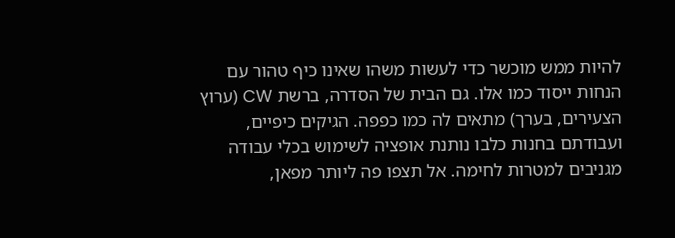להיות ממש מוכשר כדי לעשות משהו שאינו כיף טהור עם הנחות ייסוד כמו אלו. גם הבית של הסדרה, ברשת CW (ערוץ הצעירים, בערך) מתאים לה כמו כפפה. הגיקים כיפיים, ועבודתם בחנות כלבו נותנת אופציה לשימוש בכלי עבודה מגניבים למטרות לחימה. אל תצפו פה ליותר מפאן,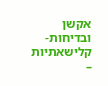אקשן ובדיחות-קלישאתיות –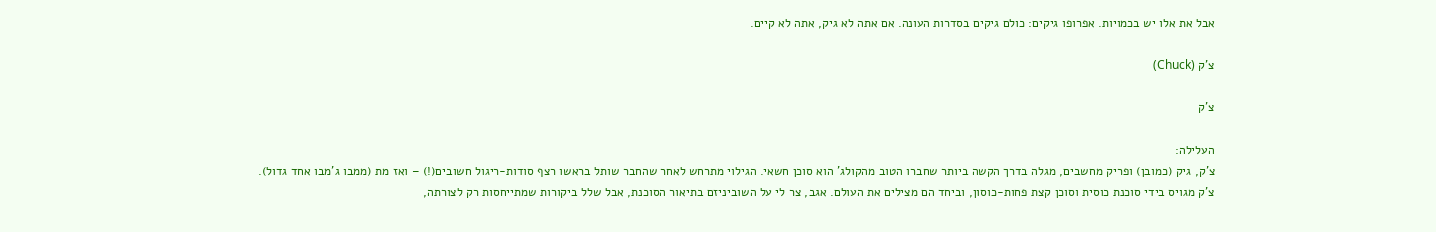אבל את אלו יש בכמויות. אפרופו גיקים: כולם גיקים בסדרות העונה. אם אתה לא גיק, אתה לא קיים.

צ'ק (Chuck)

צ'ק

העלילה:
צ'ק, גיק (כמובן) ופריק מחשבים, מגלה בדרך הקשה ביותר שחברו הטוב מהקולג' הוא סוכן חשאי. הגילוי מתרחש לאחר שהחבר שותל בראשו רצף סודות-ריגול חשובים(!) – ואז מת (ממבו ג'מבו אחד גדול). צ'ק מגויס בידי סוכנת כוסית וסוכן קצת פחות-כוסון, וביחד הם מצילים את העולם. אגב, צר לי על השוביניזם בתיאור הסוכנת, אבל שלל ביקורות שמתייחסות רק לצורתה,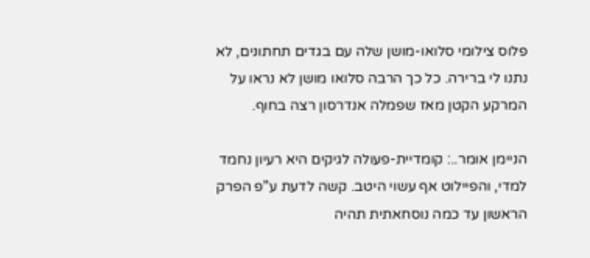פלוס צילומי סלואו-מושן שלה עם בגדים תחתונים, לא נתנו לי ברירה. כל כך הרבה סלואו מושן לא נראו על המרקע הקטן מאז שפמלה אנדרסון רצה בחוף.

הניימן אומר..: קומדיית-פעולה לגיקים היא רעיון נחמד למדי, והפיילוט אף עשוי היטב. קשה לדעת ע"פ הפרק הראשון עד כמה נוסחאתית תהיה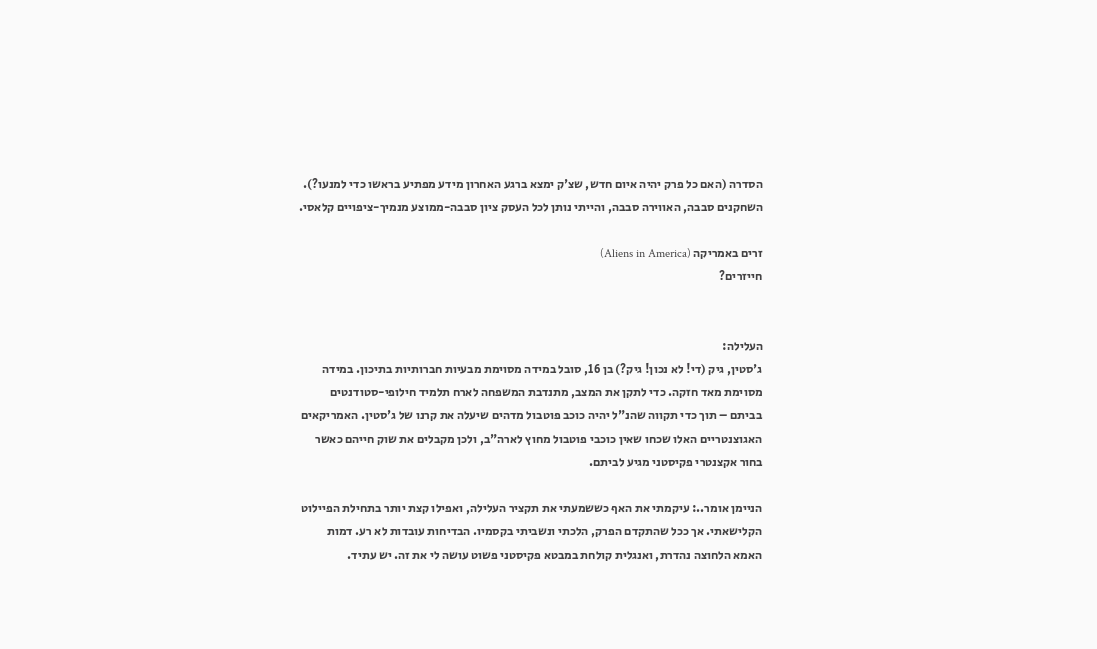הסדרה (האם כל פרק יהיה איום חדש, שצ'ק ימצא ברגע האחרון מידע מפתיע בראשו כדי למנעו?). השחקנים סבבה, האווירה סבבה, והייתי נותן לכל העסק ציון סבבה-ממוצע מנמיך-ציפויים קלאסי.

זרים באמריקה (Aliens in America)
חייזרים?


העלילה:
ג'סטין, גיק (די! לא נכון! גיק?) בן 16, סובל במידה מסוימת מבעיות חברותיות בתיכון. במידה מסוימת מאד חזקה. כדי לתקן את המצב, מתנדבת המשפחה לארח תלמיד חילופי-סטודנטים בביתם – תוך כדי תקווה שהנ"ל יהיה כוכב פוטבול מדהים שיעלה את קרנו של ג'סטין. האמריקאים האגוצנטריים האלו שכחו שאין כוכבי פוטבול מחוץ לארה"ב, ולכן מקבלים את שוק חייהם כאשר בחור אקצנטרי פקיסטני מגיע לביתם.

הניימן אומר..: עיקמתי את האף כששמעתי את תקציר העלילה, ואפילו קצת יותר בתחילת הפיילוט הקלישאתי. אך ככל שהתקדם הפרק, הלכתי ונשביתי בקסמיו. הבדיחות עובדות לא רע. דמות האמא הלחוצה נהדרת, ואנגלית קולחת במבטא פקיסטני פשוט עושה לי את זה. יש עתיד.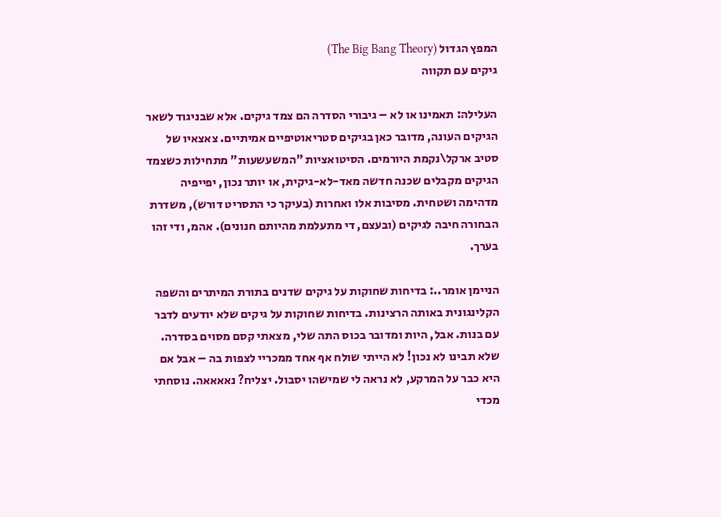המפץ הגדול (The Big Bang Theory)
גיקים עם תקווה

העלילה: תאמינו או לא – גיבורי הסדרה הם צמד גיקים. אלא שבניגוד לשאר הגיקים העונה, מדובר כאן בגיקים סטריאוטיפיים אמיתיים. צאצאיו של סטיב ארקל\נקמת היורמים. הסיטואציות "המשעשעות" מתחילות כשצמד הגיקים מקבלים שכנה חדשה מאד-לא-גיקית, או יותר נכון, יפייפיה מדהימה ושטחית. מסיבות אלו ואחרות (בעיקר כי התסריט דורש), משדרת הבחורה חיבה לגיקים (ובעצם, די מתעלמת מהיותם חנונים). אהמ, ודי זהו בערך.

הניימן אומר..: בדיחות שחוקות על גיקים שדנים בתורת המיתרים והשפה הקלינגונית באותה הרצינות. בדיחות שחוקות על גיקים שלא יודעים לדבר עם בנות. אבל, היות ומדובר בכוס התה שלי, מצאתי קסם מסוים בסדרה. שלא תבינו לא נכון! לא הייתי שולח אף אחד ממכריי לצפות בה – אבל אם היא כבר על המרקע, לא נראה לי שמישהו יסבול. יצליח? נאאאאה. נוסחתי מכדי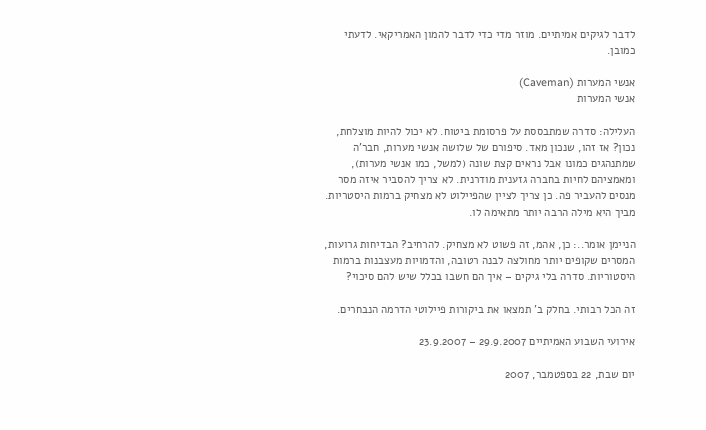לדבר לגיקים אמיתיים. מוזר מדי כדי לדבר להמון האמריקאי. לדעתי כמובן.

אנשי המערות (Caveman)
אנשי המערות

העלילה: סדרה שמתבססת על פרסומת ביטוח. לא יכול להיות מוצלחת, נכון? אז זהו, שנכון מאד. סיפורם של שלושה אנשי מערות, חבר'ה שמתנהגים כמונו אבל נראים קצת שונה (למשל, כמו אנשי מערות), ומאמציהם לחיות בחברה גזענית מודרנית. לא צריך להסביר איזה מסר מנסים להעביר פה. כן צריך לציין שהפיילוט לא מצחיק ברמות היסטריות. מביך היא מילה הרבה יותר מתאימה לו.

הניימן אומר..: כן, אהמ, זה פשוט לא מצחיק. להרחיב? הבדיחות גרועות, המסרים שקופים יותר מחולצה לבנה רטובה, והדמויות מעצבנות ברמות היסטוריות. סדרה בלי גיקים – איך הם חשבו בכלל שיש להם סיכוי?

זה הכל רבותי. בחלק ב' תמצאו את ביקורות פיילוטי הדרמה הנבחרים.

אירועי השבוע האמיתיים 29.9.2007 – 23.9.2007

יום שבת, 22 בספטמבר, 2007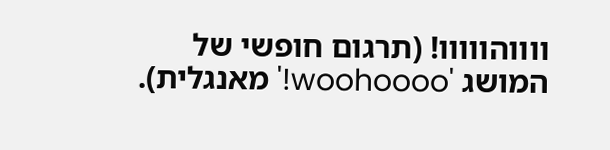ווווהווווו! (תרגום חופשי של המושג 'woohoooo!' מאנגלית).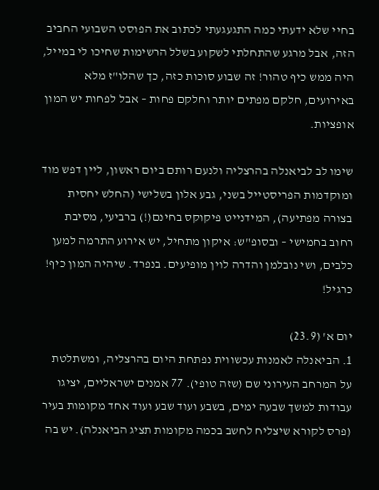בחיי שלא ידעתי כמה התגעגעתי לכתוב את הפוסט השבועי החביב הזה, אבל מרגע שהתחלתי לשקוע בשלל הרשימות שחיכו לי במייל, היה ממש כיף טהור! זה שבוע סוכות כזה, כך שהלו"ז מלא באירועים, חלקם מפתים יותר וחלקם פחות – אבל לפחות יש המון אופציות.

שימו לב לביאנלה בהרצליה ולנעם רותם ביום ראשון, ליין דפש מוד ומוקדמות הפריסטייל בשני, גבע אלון בשלישי (החלש יחסית בצורה מפתיעה), המידנייט פיקוקס בחינם(!) ברביעי, מסיבת רחוב בחמישי – ובסופ"ש: איקון מתחיל, יש אירוע התרמה למען כלבים, ושי נובלמן והדרה לוין מופיעים. בנפרד. שיהיה המון כיף! כרגיל!

יום א' (23.9)
1. הביאנלה לאמנות עכשווית נפתחת היום בהרצליה, ומשתלטת על המרחב העירוני שם (שזה טופי). 77 אמנים ישראליים, יציגו עבודות למשך שבעה ימים, בשבע ועוד שבע ועוד אחד מקומות בעיר (פרס לקורא שיצליח לחשב בכמה מקומות תציג הביאנלה). יש בה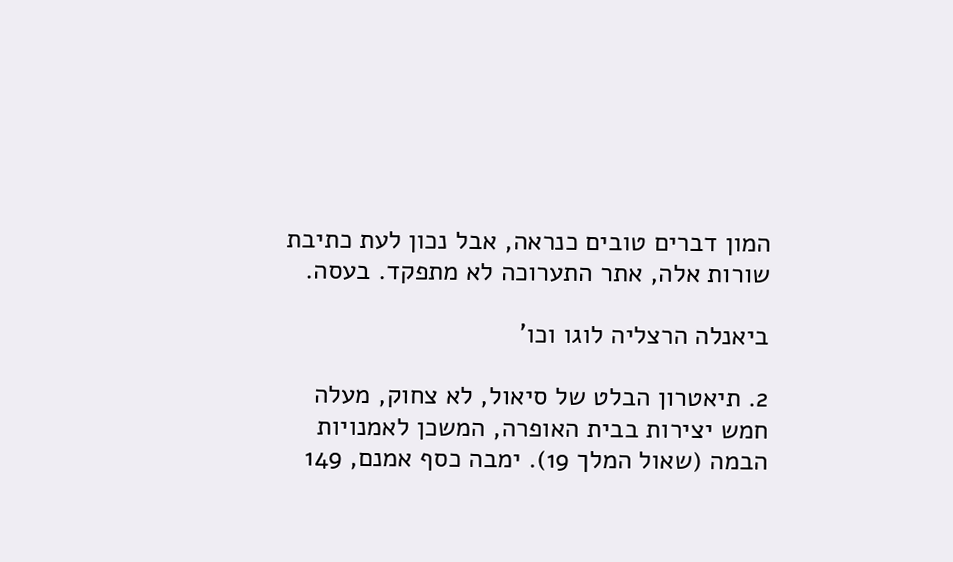המון דברים טובים כנראה, אבל נכון לעת כתיבת שורות אלה, אתר התערוכה לא מתפקד. בעסה.

ביאנלה הרצליה לוגו וכו'

2. תיאטרון הבלט של סיאול, לא צחוק, מעלה חמש יצירות בבית האופרה, המשכן לאמנויות הבמה (שאול המלך 19). ימבה כסף אמנם, 149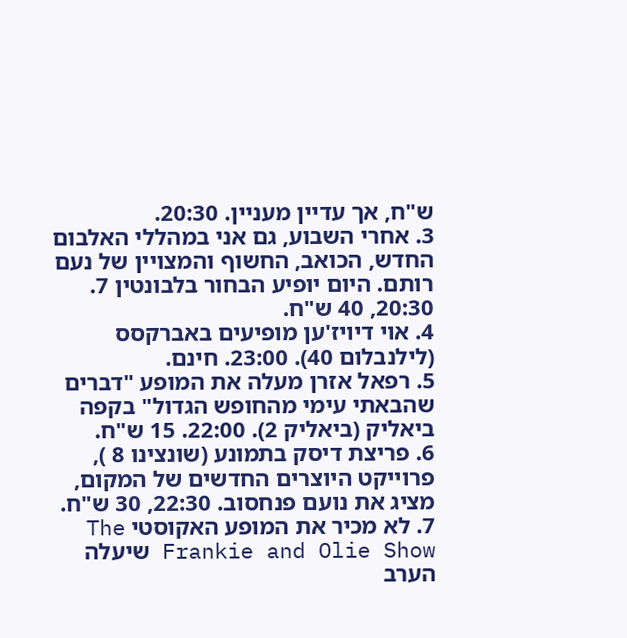ש"ח, אך עדיין מעניין. 20:30.
3. אחרי השבוע, גם אני במהללי האלבום החדש, הכואב, החשוף והמצויין של נעם רותם. היום יופיע הבחור בלבונטין 7. 20:30, 40 ש"ח.
4. אוי דיויז'ען מופיעים באברקסס (לילנבלום 40). 23:00. חינם.
5. רפאל אזרן מעלה את המופע "דברים שהבאתי עימי מהחופש הגדול" בקפה ביאליק (ביאליק 2). 22:00. 15 ש"ח.
6. פריצת דיסק בתמונע (שונצינו 8 ), פרוייקט היוצרים החדשים של המקום, מציג את נועם פנחסוב. 22:30, 30 ש"ח.
7. לא מכיר את המופע האקוסטי The Frankie and Olie Show שיעלה הערב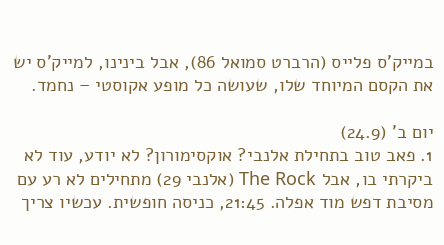במייק'ס פלייס (הרברט סמואל 86), אבל בינינו, למייק'ס יש את הקסם המיוחד שלו, שעושה כל מופע אקוסטי – נחמד.

יום ב' (24.9)
1. פאב טוב בתחילת אלנבי? אוקסימורון? לא יודע, עוד לא ביקרתי בו, אבל The Rock (אלנבי 29) מתחילים לא רע עם מסיבת דפש מוד אפלה. 21:45, כניסה חופשית. עכשיו צריך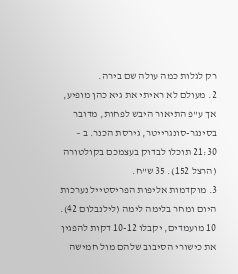רק לגלות כמה עולה שם בירה.
2. מעולם לא ראיתי את גיא כהן מופיע, אך ע"פ התיאור היבש לפחות, מדובר בסינגר-סונגרייטר, גירסת הכנר. ב – 21:30 תוכלו לבדוק בעצמכם בקולטורה (הרצל 152). 35 ש"ח.
3. מוקדמות אליפות הפריסטייל נערכות היום ומחר בלימה לימה (לילנבלום 42). 10 מועמדים, יקבלו 10-12 דקות להפגין את כישורי הסיבוב שלהם מול חמישה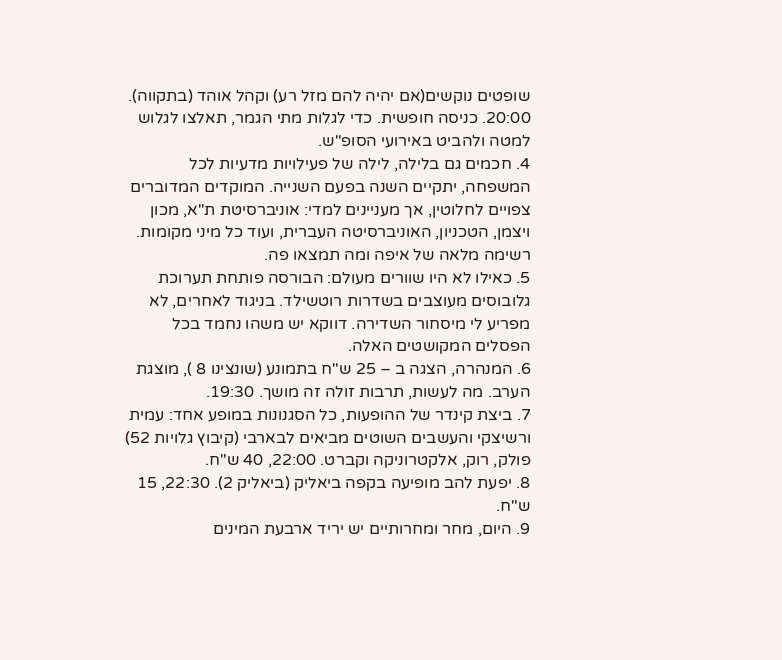שופטים נוקשים(אם יהיה להם מזל רע) וקהל אוהד (בתקווה). 20:00. כניסה חופשית. כדי לגלות מתי הגמר, תאלצו לגלוש למטה ולהביט באירועי הסופ"ש.
4. חכמים גם בלילה, לילה של פעילויות מדעיות לכל המשפחה, יתקיים השנה בפעם השנייה. המוקדים המדוברים צפויים לחלוטין, אך מעניינים למדי: אוניברסיטת ת"א, מכון ויצמן, הטכניון, האוניברסיטה העברית, ועוד כל מיני מקומות. רשימה מלאה של איפה ומה תמצאו פה.
5. כאילו לא היו שוורים מעולם: הבורסה פותחת תערוכת גלובוסים מעוצבים בשדרות רוטשילד. בניגוד לאחרים, לא מפריע לי מיסחור השדירה. דווקא יש משהו נחמד בכל הפסלים המקושטים האלה.
6. המנהרה, הצגה ב – 25 ש"ח בתמונע (שונצינו 8 ), מוצגת הערב. מה לעשות, תרבות זולה זה מושך. 19:30.
7. ביצת קינדר של ההופעות, כל הסגנונות במופע אחד: עמית ורשיצקי והעשבים השוטים מביאים לבארבי (קיבוץ גלויות 52) פולק, רוק, אלקטרוניקה וקברט. 22:00, 40 ש"ח.
8. יפעת להב מופיעה בקפה ביאליק (ביאליק 2). 22:30, 15 ש"ח.
9. היום, מחר ומחרותיים יש יריד ארבעת המינים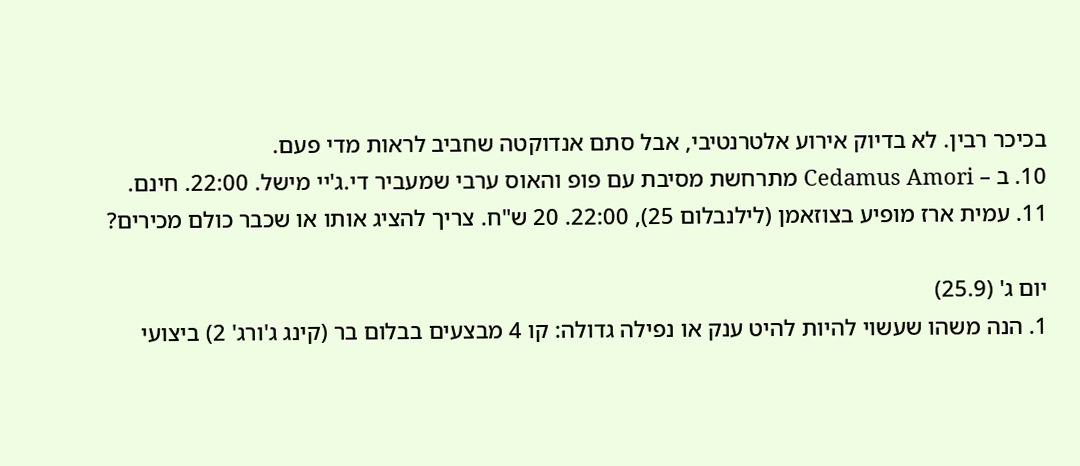בכיכר רבין. לא בדיוק אירוע אלטרנטיבי, אבל סתם אנדוקטה שחביב לראות מדי פעם.
10. ב – Cedamus Amori מתרחשת מסיבת עם פופ והאוס ערבי שמעביר די.ג'יי מישל. 22:00. חינם.
11. עמית ארז מופיע בצוזאמן (לילנבלום 25), 22:00. 20 ש"ח. צריך להציג אותו או שכבר כולם מכירים?

יום ג' (25.9)
1. הנה משהו שעשוי להיות להיט ענק או נפילה גדולה: קו 4 מבצעים בבלום בר (קינג ג'ורג' 2) ביצועי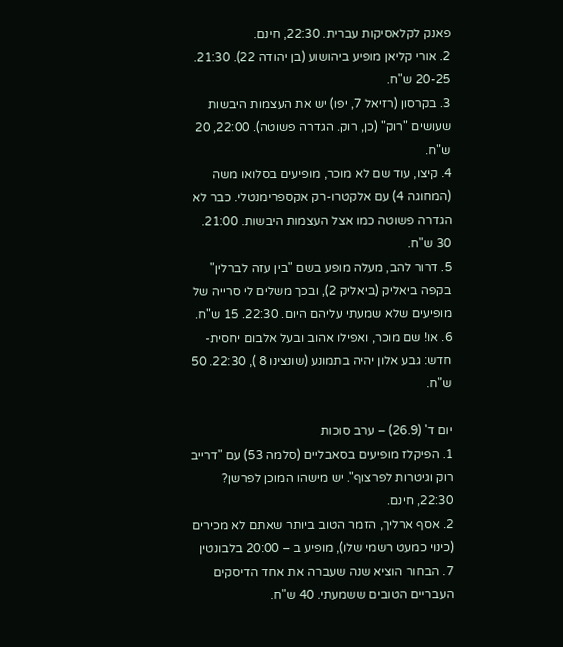פאנק לקלאסיקות עברית. 22:30, חינם.
2. אורי קליאן מופיע ביהושוע (בן יהודה 22). 21:30. 20-25 ש"ח.
3. בקרסון (רזיאל 7, יפו) יש את העצמות היבשות שעושים "רוק" (כן, רוק. הגדרה פשוטה). 22:00, 20 ש"ח.
4. קיצו, עוד שם לא מוכר, מופיעים בסלואו משה (המחוגה 4) עם אלקטרו-רק אקספרימנטלי. כבר לא הגדרה פשוטה כמו אצל העצמות היבשות. 21:00. 30 ש"ח.
5. דרור להב, מעלה מופע בשם "בין עזה לברלין" בקפה ביאליק (ביאליק 2), ובכך משלים לי סרייה של מופיעים שלא שמעתי עליהם היום. 22:30. 15 ש"ח.
6. או! שם מוכר, ואפילו אהוב ובעל אלבום יחסית-חדש: גבע אלון יהיה בתמונע (שונצינו 8 ), 22:30. 50 ש"ח.

יום ד' (26.9) – ערב סוכות
1. הפיקלז מופיעים בסאבליים (סלמה 53) עם "דרייב רוק וגיטרות לפרצוף". יש מישהו המוכן לפרשן? 22:30, חינם.
2. אסף ארליך, הזמר הטוב ביותר שאתם לא מכירים (כינוי כמעט רשמי שלו), מופיע ב – 20:00 בלבונטין 7. הבחור הוציא שנה שעברה את אחד הדיסקים העבריים הטובים ששמעתי. 40 ש"ח.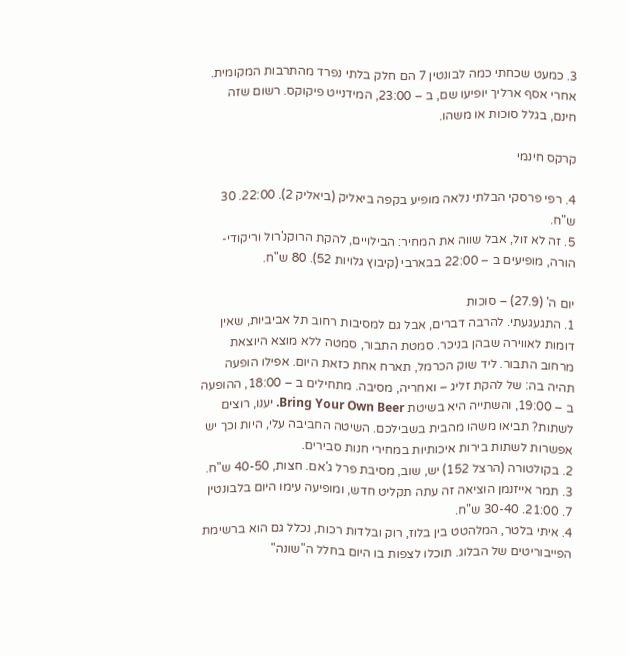3. כמעט שכחתי כמה לבונטין 7 הם חלק בלתי נפרד מהתרבות המקומית. אחרי אסף ארליך יופיעו שם, ב – 23:00, המידנייט פיקוקס. רשום שזה חינם, בגלל סוכות או משהו.

קרקס חינמי

4. רפי פרסקי הבלתי נלאה מופיע בקפה ביאליק (ביאליק 2). 22:00. 30 ש"ח.
5. זה לא זול, אבל שווה את המחיר: הבילויים, להקת הרוקנ'רול וריקודי-הורה, מופיעים ב – 22:00 בבארבי (קיבוץ גלויות 52). 80 ש"ח.

יום ה' (27.9) – סוכות
1. התגעגעתי. להרבה דברים, אבל גם למסיבות רחוב תל אביביות, שאין דומות לאווירה שבהן בניכר. סמטת התבור, סמטה ללא מוצא היוצאת מרחוב התבור. ליד שוק הכרמל, תארח אחת כזאת היום. אפילו הופעה תהיה בה: של להקת זליג – ואחריה, מסיבה. מתחילים ב – 18:00, ההופעה ב – 19:00, והשתייה היא בשיטת Bring Your Own Beer. יענו, רוצים לשתות? תביאו משהו מהבית בשבילכם. השיטה החביבה עלי, היות וכך יש אפשרות לשתות בירות איכותיות במחירי חנות סבירים.
2. בקולטורה (הרצל 152) יש, שוב, מסיבת פרל ג'אם. חצות, 40-50 ש"ח.
3. תמר אייזנמן הוציאה זה עתה תקליט חדש, ומופיעה עימו היום בלבונטין 7. 21:00. 30-40 ש"ח.
4. איתי בלטר, המלהטט בין בלוז, רוק ובלדות רכות, נכלל גם הוא ברשימת הפייבוריטים של הבלוג. תוכלו לצפות בו היום בחלל ה"שונה"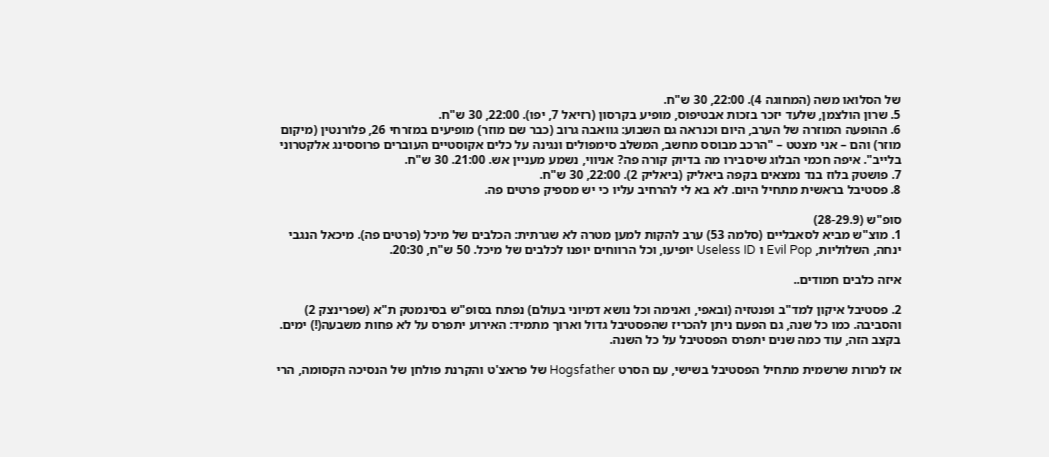של הסלואו משה (המחוגה 4). 22:00, 30 ש"ח.
5. שרון הולצמן, שלעד יזכר בזכות אבטיפוס, מופיע בקרסון (רזיאל 7, יפו). 22:00, 30 ש"ח.
6. ההופעה המוזרה של הערב, היום וכנראה גם השבוע: גוואבה גרוב (כבר שם מוזר) מופיעים במזרחי 26, פלורנטין (מיקום מוזר) והם – אני מצטט – "הרכב מבוסס מחשב, המשלב סימפולים ונגינה על כלים אקוסטיים העוברים פרוססינג אלקטרוני בלייב". איפה חכמי הבלוג שיסבירו מה בדיוק קורה פה? אניווי, נשמע מעניין אש. 21:00. 30 ש"ח.
7. פושטק בלוז בנד נמצאים בקפה ביאליק (ביאליק 2). 22:00, 30 ש"ח.
8. פסטיבל בראשית מתחיל היום. לא בא לי להרחיב עליו כי יש מספיק פרטים פה.

סופ"ש (28-29.9)
1. מוצ"ש מביא לסאבליים (סלמה 53) ערב להקות למען מטרה לא שגרתית: הכלבים של מיכל (פרטים פה). מיכאל הנגבי ינחה, השלוליות, Evil Pop ו Useless ID יופיעו, וכל הרווחים יופנו לכלבים של מיכל. 50 ש"ח, 20:30.

איזה כלבים חמודים..

2. פסטיבל איקון למד"ב ופנטזיה (ובאפי, ואנימה וכל נושא דמיוני בעולם) נפתח בסופ"ש בסינמטק ת"א (שפרינצק 2) והסביבה. כמו כל שנה, גם הפעם ניתן להכריז שהפסטיבל גדול וארוך מתמיד: האירוע יתפרס על לא פחות משבעה(!) ימים. בקצב הזה, עוד כמה שנים יתפרס הפסטיבל על כל השנה.

אז למרות שרשמית מתחיל הפסטיבל בשישי, עם הסרט Hogsfather של פראצ'ט והקרנת פולחן של הנסיכה הקסומה, הרי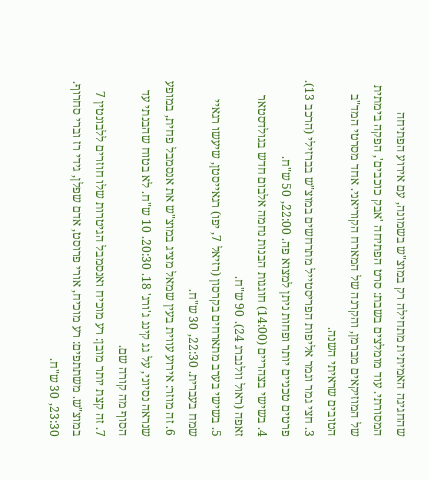שהחגיגה האמיתית מתחילה רק במוצ"ש בשמונה, עם אירוע הפתיחה המסורתי. עוד מומלצים בשבת: סרט הפתיחה 'אבק כוכבים', הפקה בימתית של המוזיקאים מברמן, והקרנה של המארח הקוריאני. אחד מסרטי המד"ב הטובים שראיתי השנה.
3. חצי גמר וגמר אליפות הפריסטייל מתרחשים במוצ"ש בברזילי (הרכב 13). פרטים טכניים יותר ופחות ניתן למצוא פה. 22:00, 50 ש"ח.
4. בשישי בצהריים (14:00) חוגגות הבנות נחמה אלבום חדש בגולדסטאר זאפה (ראול וולנברג 24). 90 ש"ח.
5. בשישי בערב מתארחים בקרסון (רזיאל 7, יפו) רגאייסטן, שיעשו רגאיי שמח בעברית. 22:30, 30 ש"ח.
6. זה מוזר: אירוע עווית בעין שמאל מציג במוצ"ש את אנסמבל פחית, במופע שנראה נסיוני, על גג קינג ג'ורג' 18. 20:30. 10 ש"ח. לא בטוח שהבנתי עד הסוף מה קורה שם.
7. זה קצת יותר מובן: רע מוכיח ואנסמבל הגיטרות שלו חוזרים ללבונטין 7 במוצ"ש. משתתפים: רע מוכיח, אורי פרוסט, אדם שפלן, גידי רז וברי סחרוף. 23:30, 30 ש"ח.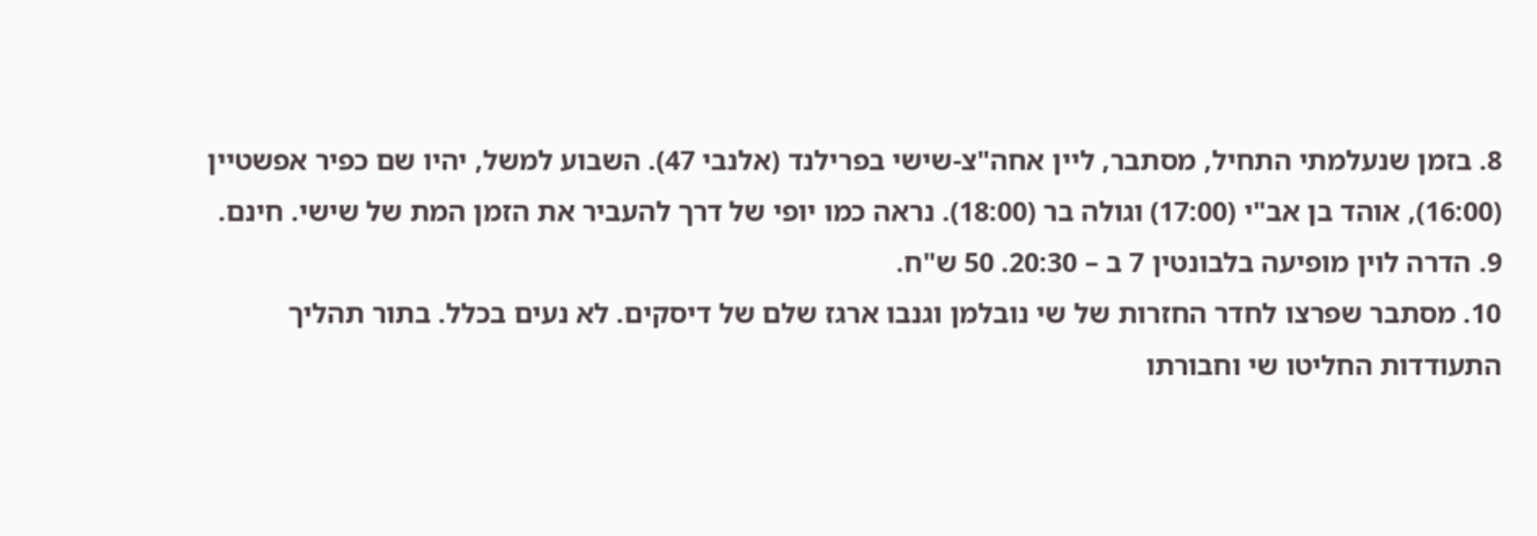8. בזמן שנעלמתי התחיל, מסתבר, ליין אחה"צ-שישי בפרילנד (אלנבי 47). השבוע למשל, יהיו שם כפיר אפשטיין (16:00), אוהד בן אב"י (17:00) וגולה בר (18:00). נראה כמו יופי של דרך להעביר את הזמן המת של שישי. חינם.
9. הדרה לוין מופיעה בלבונטין 7 ב – 20:30. 50 ש"ח.
10. מסתבר שפרצו לחדר החזרות של שי נובלמן וגנבו ארגז שלם של דיסקים. לא נעים בכלל. בתור תהליך התעודדות החליטו שי וחבורתו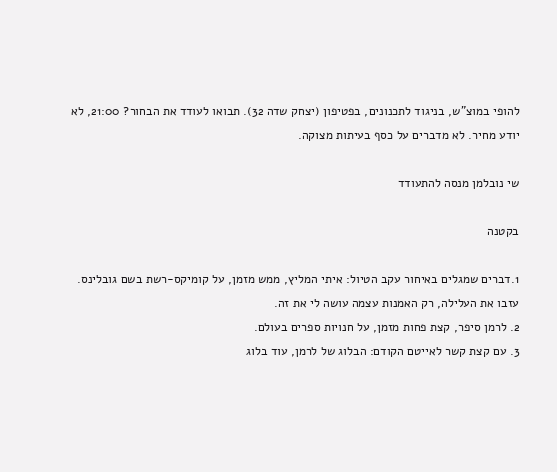להופי במוצ"ש, בניגוד לתכנונים, בפטיפון (יצחק שדה 32). תבואו לעודד את הבחור? 21:00, לא יודע מחיר. לא מדברים על כסף בעיתות מצוקה.

שי נובלמן מנסה להתעודד

בקטנה

1.דברים שמגלים באיחור עקב הטיול: איתי המליץ, ממש מזמן, על קומיקס-רשת בשם גובלינס. עזבו את העלילה, רק האמנות עצמה עושה לי את זה.
2. לרמן סיפר, קצת פחות מזמן, על חנויות ספרים בעולם.
3. עם קצת קשר לאייטם הקודם: הבלוג של לרמן, עוד בלוג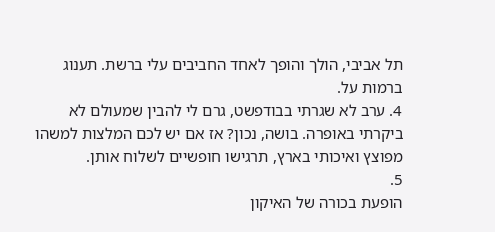תל אביבי, הולך והופך לאחד החביבים עלי ברשת. תענוג ברמות על.
4. ערב לא שגרתי בבודפשט, גרם לי להבין שמעולם לא ביקרתי באופרה. בושה, נכון? אז אם יש לכם המלצות למשהו מפוצץ ואיכותי בארץ, תרגישו חופשיים לשלוח אותן.
5.
הופעת בכורה של האיקון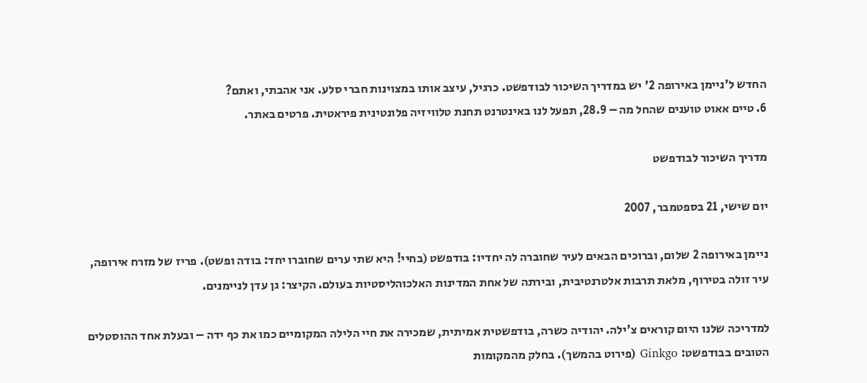החדש ל'ניימן באירופה 2' יש במדריך השיכור לבודפשט. כרגיל, עיצב אותו במצוינות חברי סלע. אני אהבתי, ואתם?
6. טיים אאוט טוענים שהחל מה – 28.9, תפעל לנו באינטרנט תחנת טלוויזיה פלונטינית פיראטית. פרטים באתר.

מדריך השיכור לבודפשט

יום שישי, 21 בספטמבר, 2007

ניימן באירופה 2 שלום, וברוכים הבאים לעיר שחוברה לה יחדיו: בודפשט (בחיי! היא שתי ערים שחוברו יחד: בודה ופשט). פריז של מזרח אירופה, עיר זולה בטירוף, מלאת תרבות אלטרנטיבית, ובירתה של אחת המדינות האלכוהליסטיות בעולם. הקיצר: גן עדן לניימנים.

למדריכה שלנו היום קוראים צ'ילה. יהודיה כשרה, בודפשטית אמיתית, שמכירה את חיי הלילה המקומיים כמו את כף ידה – ובעלת אחד ההוסטלים הטובים בבודפשט: Ginkgo (פירוט בהמשך). בחלק מהמקומות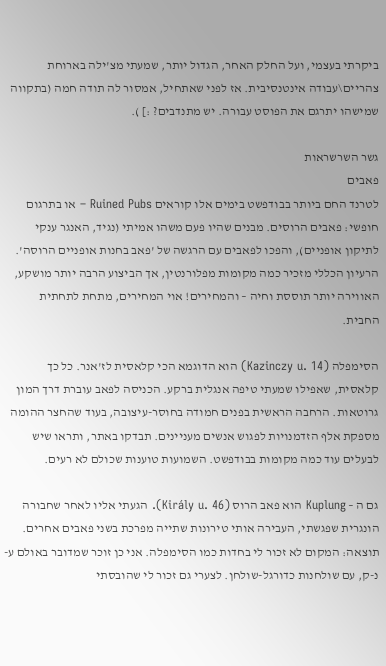ביקרתי בעצמי, ועל החלק האחר, הגדול יותר, שמעתי מצ'ילה בארוחת צהריים\עבודה אינטנסיבית. אז לפני שאתחיל, אמסור לה תודה חמה (בתקווה שמישהו יתרגם את הפוסט עבורה. יש מתנדבים? :] ).

גשר השרשראות
פאבים
לטרנד החם ביותר בבודפשט בימים אלו קוראים Ruined Pubs – או בתרגום חופשי: פאבים הרוסים. מבנים שהיו פעם משהו אמיתי (נגיד, האנגר ענקי לתיקון אופניים), והפכו לפאבים עם הרגשה של 'פאב בחנות אופניים הרוסה'. הרעיון הכללי מזכיר כמה מקומות מפלורנטין, אך הביצוע הרבה יותר מושקע, האווירה יותר תוססת וחיה – והמחירים! אוי המחירים, מתחת לתחתית החבית.

הסימפלה (Kazinczy u. 14) הוא הדוגמא הכי קלאסית לז'אנר. כל כך קלאסית, שאפילו שמעתי טיפה אנגלית ברקע. הכניסה לפאב עוברת דרך המון גרוטאות. הרחבה הראשית בפנים חמודה בחוסר-עיצובה, בעוד שהחצר ההומה מספקת אלף הזדמנויות לפגוש אנשים מעניינים. תבדקו באתר, ותראו שיש לבעלים עוד כמה מקומות בבודפשט. השמועות טוענות שכולם לא רעים.

גם ה – Kuplung הוא פאב הרוס (Király u. 46). הגעתי אליו לאחר שחבורה הונגרית שפגשתי, העבירה אותי טירונות שתייה מפרכת בשני פאבים אחרים. תוצאה: המקום לא זכור לי בחדות כמו הסימפלה. אני כן זוכר שמדובר באולם ע-נ-ק, עם שולחנות כדורגל-שולחן. לצערי גם זכור לי שהובסתי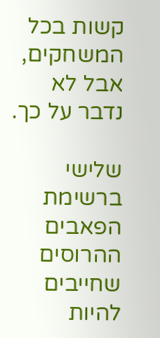קשות בכל המשחקים, אבל לא נדבר על כך.

שלישי ברשימת הפאבים ההרוסים שחייבים להיות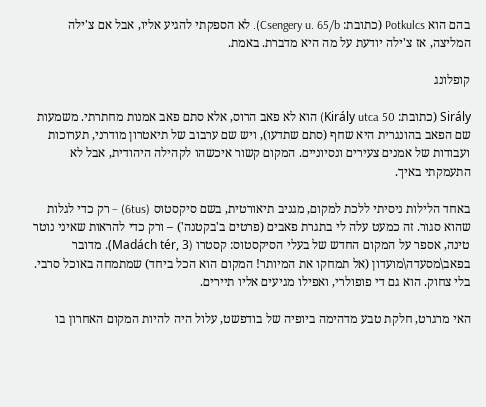בהם הוא Potkulcs (כתובת: Csengery u. 65/b). לא הספקתי להגיע אליו, אבל אם צ'ילה המליצה, אז צ'ילה יודעת על מה היא מדברת. באמת.

קופלונג

Sirály (כתובת: Király utca 50) הוא לא פאב הרוס, אלא סתם פאב אמנות מחתרתי. משמעות שם הפאב בהונגרית היא שחף (סתם שתדעו), ויש שם ערבוב של תיאטרון מודרני, תערוכות ועבודות של אמנים צעירים ונסיוניים. המקום קשור איכשהו לקהילה היהודית, אבל לא התעמקתי באיך.

באחד הלילות ניסיתי ללכת למקום, מגניב תיאורטית, בשם סיקסטוס (6tus) – רק כדי לגלות שהוא סגור. זה כמעט עלה לי בתגרת פאבים (פרטים ב'בקטנה') – ורק כדי להראות שאיני נוטר טינה, אספר על המקום החדש של בעלי הסיקסטוס: קסטרו (Madách tér, 3). מדובר בפאב\מסעדה\מועדון (אל תמחקו את המיותר! המקום הוא הכל ביחד) שמתמחה באוכל סרבי. בלי צחוק. הוא גם די פופולרי, ואפילו מגיעים אליו תיירים.

האי מרגרט, חלקת טבע מדהימה ביופיה של בודפשט, עלול היה להיות המקום האחרון בו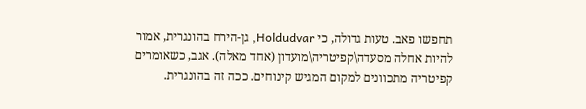תחפשו פאב. טעות גדולה, כי Holdudvar, גן-הירח בהונגרית, אמור להיות אחלה מסעדה\קפיטריה\מועדון (אחד מאלה). אגב, כשאומרים קפיטריה מתכוונים למקום המגיש קינוחים. ככה זה בהונגרית.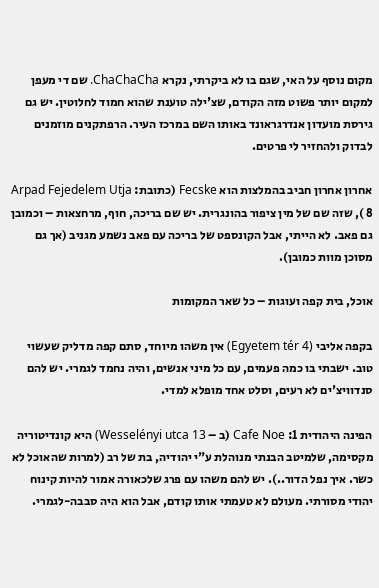מקום נוסף על האי, שגם בו לא ביקרתי, נקרא ChaChaCha. שם די מעפן למקום יותר פשוט מזה הקודם, שצ'ילה טוענת שהוא חמוד לחלוטין. יש גם גירסת מועדון אנדרגראונד באותו השם במרכז העיר. הרפתקנים מוזמנים לבדוק ולהחזיר לי פרטים.

אחרון אחרון חביב בהמלצות הוא Fecske (כתובת: Arpad Fejedelem Utja 8 ), שזה שם של מין ציפור בהונגרית. יש שם בריכה, חוף, מרחצאות – וכמובן גם פאב. לא הייתי, אבל הקונספט של בריכה עם פאב נשמע מגניב (אך גם מסוכן מוות כמובן).

אוכל, בית קפה ועוגות – כל שאר המקומות

בקפה אליבי (Egyetem tér 4) אין משהו מיוחד, סתם קפה מדליק שעשוי טוב. ישבתי בו כמה פעמים, עם כל מיני אנשים, והיה נחמד לגמרי. יש להם סנדוויצ'ים לא רעים, וסלט אחד מופלא למדי.

הפינה היהודית 1: Cafe Noe (ב – Wesselényi utca 13) היא קונדיטוריה מקסימה, שלמיטב הבנתי מנוהלת ע"י יהודיה, בת של רב (למרות שהאוכל לא כשר. איך נפל הדור..). יש להם משהו עם פרג שלכאורה אמור להיות קינוח יהודי מסורתי. מעולם לא טעמתי אותו קודם, אבל הוא היה סבבה-לגמרי.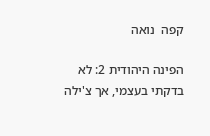קפה  נואה

הפינה היהודית 2: לא בדקתי בעצמי, אך צ'ילה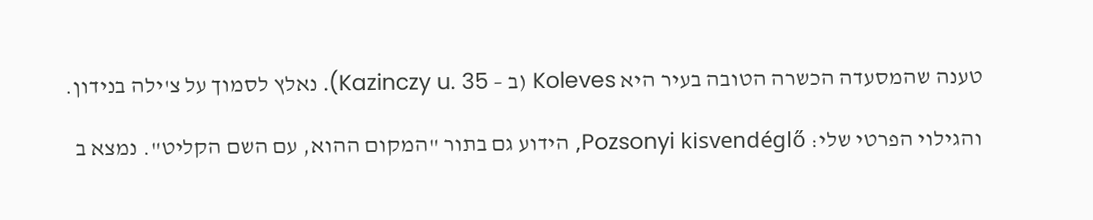טענה שהמסעדה הכשרה הטובה בעיר היא Koleves (ב – Kazinczy u. 35). נאלץ לסמוך על צ'ילה בנידון.

והגילוי הפרטי שלי: Pozsonyi kisvendéglő, הידוע גם בתור "המקום ההוא, עם השם הקליט". נמצא ב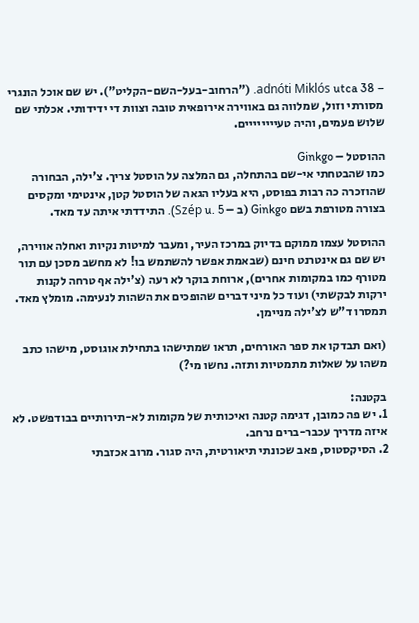– adnóti Miklós utca 38. ("הרחוב-בעל-השם-הקליט"). יש שם אוכל הונגרי מסורתי וזול, שמלווה גם באווירה אירופאית טובה וצוות די ידידותי. אכלתי שם שלוש פעמים, והיה טעיייייייים.

ההוסטל – Ginkgo
כמו שהבטחתי אי-שם בהתחלה, גם המלצה על הוסטל צריך. צ'ילה, הבחורה שהוזכרה כה רבות בפוסט, היא בעליו הגאה של הוסטל קטן, אינטימי ומקסים בצורה מטורפת בשם Ginkgo (ב – Szép u. 5). התידדתי איתה עד מאד.

ההוסטל עצמו ממוקם בדיוק במרכז העיר, ומעבר למיטות נקיות ואחלה אווירה, יש שם גם אינטרנט חינם (שבאמת אפשר להשתמש בו! לא מחשב מסכן עם תור מטורף כמו במקומות אחרים), ארוחת בוקר לא רעה (צ'ילה אף טרחה לקנות ירקות לבקשתי) ועוד כל מיני דברים שהופכים את השהות לנעימה. מומלץ מאד. תמסרו ד"ש לצ'ילה מניימן.

(ואם תבדקו את ספר האורחים, תראו שמתישהו בתחילת אוגוסט, מישהו כתב משהו על שאלות מתמטיות ותזה. נחשו מי?)

בקטנה:
1. יש פה כמובן, דגימה קטנה ואיכותית של מקומות לא-תירותיים בבודפשט. לא איזה מדריך עכבר-ברים נרחב.
2. הסיקסטוס, פאב שכונתי תיאורטית, היה סגור. מרוב אכזבתי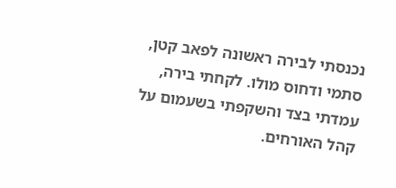נכנסתי לבירה ראשונה לפאב קטן, סתמי ודחוס מולו. לקחתי בירה, עמדתי בצד והשקפתי בשעמום על קהל האורחים.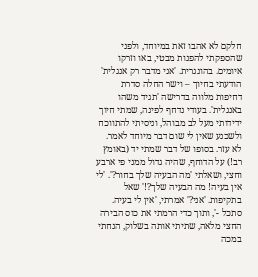חלקם לא אהבו זאת במיוחד, ולפני שהספקתי להפנות מבטי, באו וזרקו איומים. בהונגרית. 'אני מדבר רק אנגלית' הודעתי בחיוך – וישר החלה סדרת דחיפות מלווה בדרישה 'תגיד משהו באנגלית'. בעודי נדחף לפינה, שמתי חיוך ידידותי מעל לב מבוהל, וניסיתי להתווכח ולשכנע שאין לי שום דבר מיוחד לאמר. לא עזר. בסופו של דבר שמתי יד (באומץ רב!) על הדוחף, שהיה גדול ממני פי ארבע וחצי, ושאלתי 'מה הבעיה שלך בחור?'. 'לי אין בעיה! מה הבעיה שלך?!' שאל בתקיפות. 'אני?' אמרתי, 'אין לי בעיה. סתכל -', ותוך כדי הרמתי את כוס הבירה החצי מלאה, שתיתי אותה בשלוק, הנחתי במכה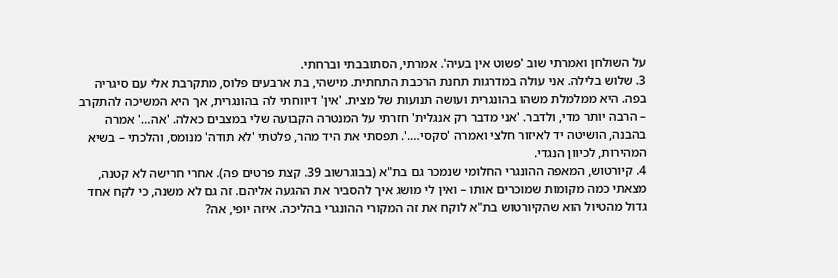על השולחן ואמרתי שוב 'פשוט אין בעיה'. אמרתי, הסתובבתי וברחתי.
3. שלוש בלילה. אני עולה במדרגות תחנת הרכבת התחתית. מישהי, בת ארבעים פלוס, מתקרבת אלי עם סיגריה בפה. היא ממלמלת משהו בהונגרית ועושה תנועות של מצית. 'אין' דיווחתי לה בהונגרית, אך היא המשיכה להתקרב – הרבה יותר מדי, ולדבר. 'אני מדבר רק אנגלית' חזרתי על המנטרה הקבועה שלי במצבים כאלה. 'אה…' אמרה בהבנה, הושיטה יד לאיזור חלצי ואמרה 'סקסי….'. תפסתי את היד מהר, פלטתי 'לא תודה' מנומס, והלכתי – בשיא המהירות, לכיוון הנגדי.
4. קיורטוש, המאפה ההונגרי החלומי שנמכר גם בת"א (בבוגרשוב 39. קצת פרטים פה). אחרי חרישה לא קטנה, מצאתי כמה מקומות שמוכרים אותו – ואין לי מושג איך להסביר את ההגעה אליהם. זה גם לא משנה, כי לקח אחד גדול מהטיול הוא שהקיורטוש בת"א לוקח את זה המקורי ההונגרי בהליכה. איזה יופי, אה?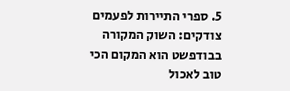5. ספרי התיירות לפעמים צודקים: השוק המקורה בבודפשט הוא המקום הכי טוב לאכול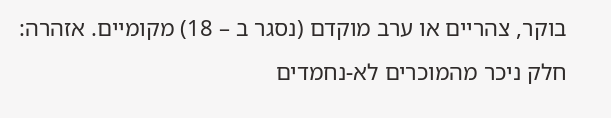בוקר, צהריים או ערב מוקדם (נסגר ב – 18) מקומיים. אזהרה: חלק ניכר מהמוכרים לא-נחמדים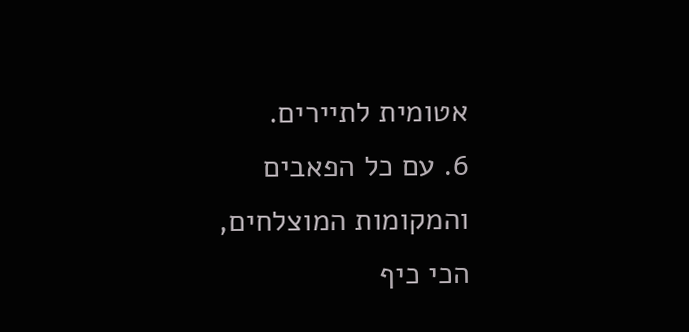אטומית לתיירים.
6. עם כל הפאבים והמקומות המוצלחים, הכי כיף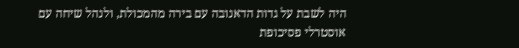היה לשבת על גדות הדאנובה עם בירה מהמכולת, ולנהל שיחה עם אוסטרלי פסיכופת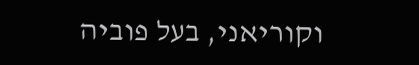וקוריאני, בעל פוביה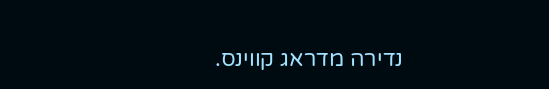נדירה מדראג קווינס.